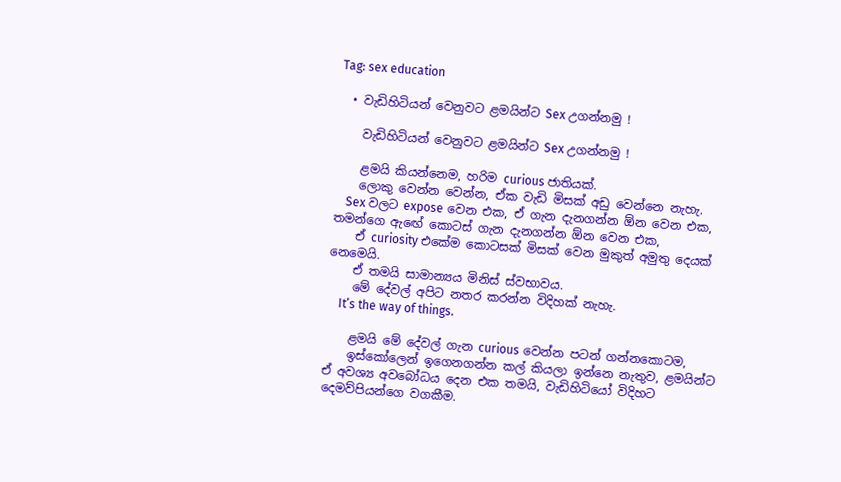Tag: sex education

  • වැඩිහිටියන් වෙනුවට ළමයින්ට Sex උගන්නමු !

    වැඩිහිටියන් වෙනුවට ළමයින්ට Sex උගන්නමු !

    ළමයි කියන්නෙම, හරිම curious ජාතියක්.
    ලොකු වෙන්න වෙන්න, ඒක වැඩි මිසක් අඩු වෙන්නෙ නැහැ.
    Sex වලට expose වෙන එක, ඒ ගැන දැනගන්න ඕන වෙන එක, තමන්ගෙ ඇඟේ කොටස් ගැන දැනගන්න ඕන වෙන එක,
    ඒ curiosity එකේම කොටසක් මිසක් වෙන මුකුත් අමුතු දෙයක් නෙමෙයි.
    ඒ තමයි සාමාන්‍යය මිනිස් ස්වභාවය.
    මේ දේවල් අපිට නතර කරන්න විදිහක් නැහැ.
    It’s the way of things.

    ළමයි මේ දේවල් ගැන curious වෙන්න පටන් ගන්නකොටම,
    ඉස්කෝලෙන් ඉගෙනගන්න කල් කියලා ඉන්නෙ නැතුව, ළමයින්ට ඒ අවශ්‍ය අවබෝධය දෙන එක තමයි, වැඩිහිටියෝ විදිහට දෙමව්පියන්ගෙ වගකීම.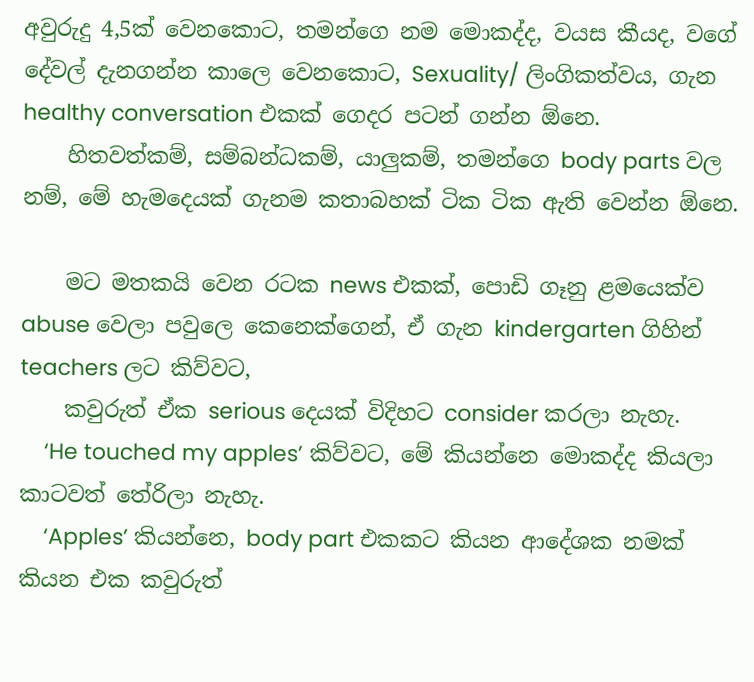අවුරුදු 4,5ක් වෙනකොට, තමන්ගෙ නම මොකද්ද, වයස කීයද, වගේ දේවල් දැනගන්න කාලෙ වෙනකොට, Sexuality/ ලිංගිකත්වය, ගැන healthy conversation එකක් ගෙදර පටන් ගන්න ඕනෙ.
    හිතවත්කම්, සම්බන්ධකම්, යාලුකම්, තමන්ගෙ body parts වල නම්, මේ හැමදෙයක් ගැනම කතාබහක් ටික ටික ඇති වෙන්න ඕනෙ.

    මට මතකයි වෙන රටක news එකක්, පොඩි ගෑනු ළමයෙක්ව abuse වෙලා පවුලෙ කෙනෙක්ගෙන්, ඒ ගැන kindergarten ගිහින් teachers ලට කිව්වට,
    කවුරුත් ඒක serious දෙයක් විදිහට consider කරලා නැහැ.
    ‘He touched my apples’ කිව්වට, මේ කියන්නෙ මොකද්ද කියලා කාටවත් තේරිලා නැහැ.
    ‘Apples’ කියන්නෙ, body part එකකට කියන ආදේශක නමක් කියන එක කවුරුත්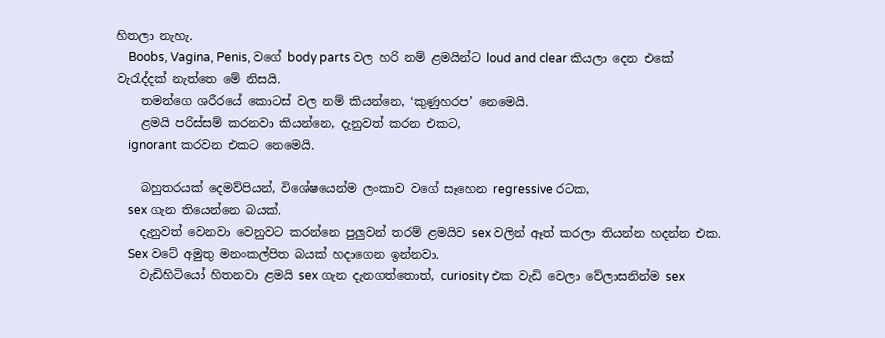හිතලා නැහැ.
    Boobs, Vagina, Penis, වගේ body parts වල හරි නම් ළමයින්ට loud and clear කියලා දෙන එකේ වැරැද්දක් නැත්තෙ මේ නිසයි.
    තමන්ගෙ ශරීරයේ කොටස් වල නම් කියන්නෙ, ‘කුණුහරප’ නෙමෙයි.
    ළමයි පරිස්සම් කරනවා කියන්නෙ, දැනුවත් කරන එකට,
    ignorant කරවන එකට නෙමෙයි.

    බහුතරයක් දෙමව්පියන්, විශේෂයෙන්ම ලංකාව වගේ සෑහෙන regressive රටක,
    sex ගැන තියෙන්නෙ බයක්.
    දැනුවත් වෙනවා වෙනුවට කරන්නෙ පුලුවන් තරම් ළමයිව sex වලින් ඈත් කරලා තියන්න හදන්න එක.
    Sex වටේ අමුතු මනංකල්පිත බයක් හදාගෙන ඉන්නවා.
    වැඩිහිටියෝ හිතනවා ළමයි sex ගැන දැනගත්තොත්, curiosity එක වැඩි වෙලා වේලාසනින්ම sex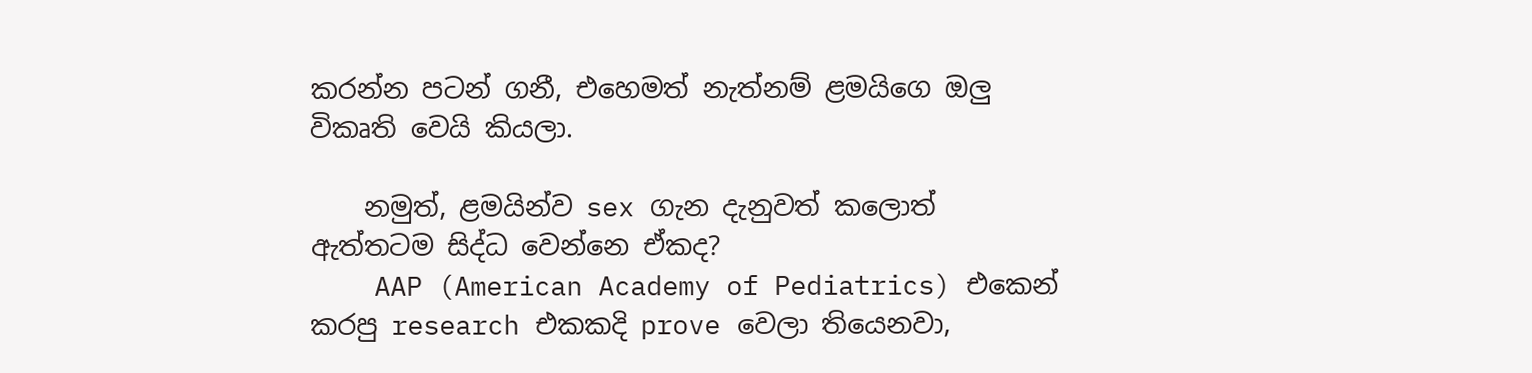කරන්න පටන් ගනී, එහෙමත් නැත්නම් ළමයිගෙ ඔලු විකෘති වෙයි කියලා.

    නමුත්, ළමයින්ව sex ගැන දැනුවත් කලොත් ඇත්තටම සිද්ධ වෙන්නෙ ඒකද?
    AAP (American Academy of Pediatrics) එකෙන් කරපු research එකකදි prove වෙලා තියෙනවා,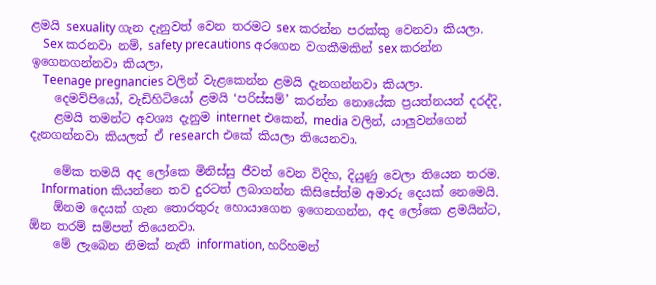ළමයි sexuality ගැන දැනුවත් වෙන තරමට sex කරන්න පරක්කු වෙනවා කියලා.
    Sex කරනවා නම්, safety precautions අරගෙන වගකීමකින් sex කරන්න ඉගෙනගන්නවා කියලා,
    Teenage pregnancies වලින් වැළකෙන්න ළමයි දැනගන්නවා කියලා.
    දෙමව්පියෝ, වැඩිහිටියෝ ළමයි ‘පරිස්සම්’ කරන්න නොයේක ප්‍රයත්නයන් දරද්දි,
    ළමයි තමන්ට අවශ්‍ය දැනුම internet එකෙන්, media වලින්, යාලුවන්ගෙන් දැනගන්නවා කියලත් ඒ research එකේ කියලා තියෙනවා.

    මේක තමයි අද ලෝකෙ මිනිස්සු ජීවත් වෙන විදිහ, දියුණු වෙලා තියෙන තරම.
    Information කියන්නෙ තව දුරටත් ලබාගන්න කිසිසේත්ම අමාරු දෙයක් නෙමෙයි.
    ඕනම දෙයක් ගැන තොරතුරු හොයාගෙන ඉගෙනගන්න, අද ලෝකෙ ළමයින්ට, ඕන තරම් සම්පත් තියෙනවා.
    මේ ලැබෙන නිමක් නැති information, හරිහමන්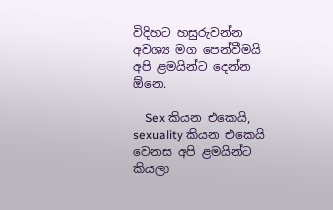විදිහට හසුරුවන්න අවශ්‍ය මග පෙන්වීමයි අපි ළමයින්ට දෙන්න ඕනෙ.

    Sex කියන එකෙයි, sexuality කියන එකෙයි වෙනස අපි ළමයින්ට කියලා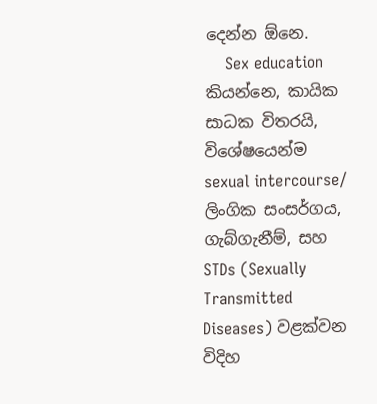දෙන්න ඕනෙ.
    Sex education කියන්නෙ, කායික සාධක විතරයි, විශේෂයෙන්ම sexual intercourse/ ලිංගික සංසර්ගය, ගැබ්ගැනීම්, සහ STDs (Sexually Transmitted Diseases) වළක්වන විදිහ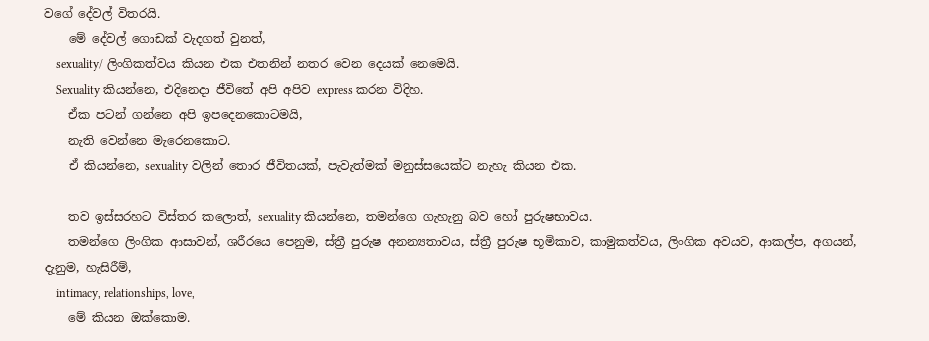වගේ දේවල් විතරයි.
    මේ දේවල් ගොඩක් වැදගත් වුනත්,
    sexuality/ ලිංගිකත්වය කියන එක එතනින් නතර වෙන දෙයක් නෙමෙයි.
    Sexuality කියන්නෙ, එදිනෙදා ජීවිතේ අපි අපිව express කරන විදිහ.
    ඒක පටන් ගන්නෙ අපි ඉපදෙනකොටමයි,
    නැති වෙන්නෙ මැරෙනකොට.
    ඒ කියන්නෙ, sexuality වලින් තොර ජීවිතයක්, පැවැත්මක් මනුස්සයෙක්ට නැහැ කියන එක.

    තව ඉස්සරහට විස්තර කලොත්, sexuality කියන්නෙ, තමන්ගෙ ගැහැනු බව හෝ පුරුෂභාවය.
    තමන්ගෙ ලිංගික ආසාවන්, ශරීරයෙ පෙනුම, ස්ත්‍රී පුරුෂ අනන්‍යතාවය, ස්ත්‍රී පුරුෂ භූමිකාව, කාමුකත්වය, ලිංගික අවයව, ආකල්ප, අගයන්, දැනුම, හැසිරීම්,
    intimacy, relationships, love,
    මේ කියන ඔක්කොම.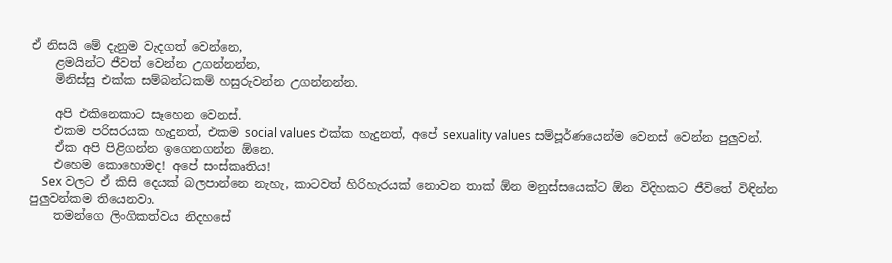ඒ නිසයි මේ දැනුම වැදගත් වෙන්නෙ,
    ළමයින්ට ජීවත් වෙන්න උගන්නන්න,
    මිනිස්සු එක්ක සම්බන්ධකම් හසුරුවන්න උගන්නන්න.

    අපි එකිනෙකාට සෑහෙන වෙනස්.
    එකම පරිසරයක හැදුනත්, එකම social values එක්ක හැදුනත්, අපේ sexuality values සම්පූර්ණයෙන්ම වෙනස් වෙන්න පුලුවන්.
    ඒක අපි පිළිගන්න ඉගෙනගන්න ඕනෙ.
    එහෙම කොහොමද! අපේ සංස්කෘතිය!
    Sex වලට ඒ කිසි දෙයක් බලපාන්නෙ නැහැ, කාටවත් හිරිහැරයක් නොවන තාක් ඕන මනුස්සයෙක්ට ඕන විදිහකට ජීවිතේ විඳින්න පුලුවන්කම තියෙනවා.
    තමන්ගෙ ලිංගිකත්වය නිදහසේ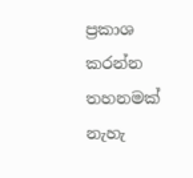ප්‍රකාශ කරන්න තහනමක් නැහැ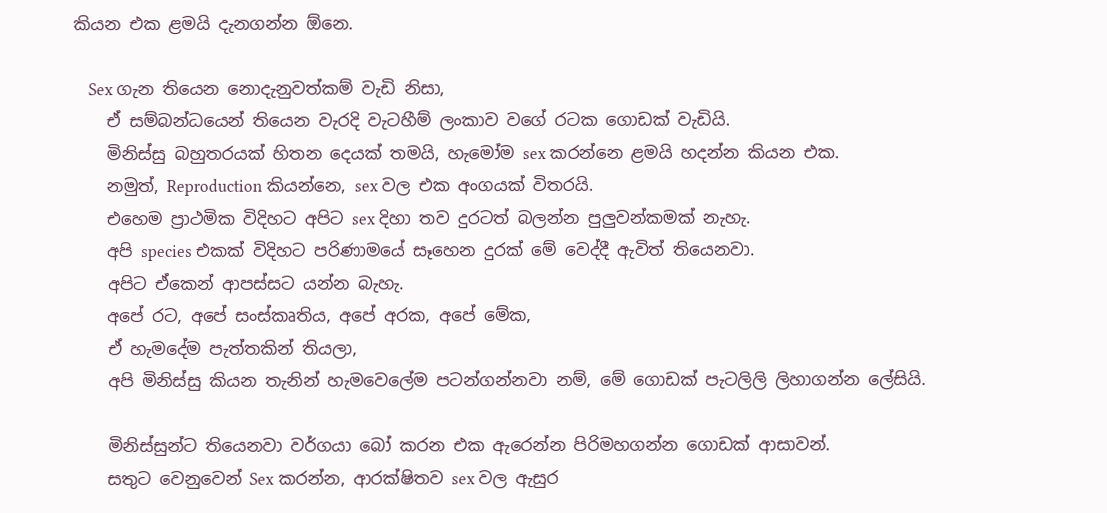කියන එක ළමයි දැනගන්න ඕනෙ.

    Sex ගැන තියෙන නොදැනුවත්කම් වැඩි නිසා,
    ඒ සම්බන්ධයෙන් තියෙන වැරදි වැටහීම් ලංකාව වගේ රටක ගොඩක් වැඩියි.
    මිනිස්සු බහුතරයක් හිතන දෙයක් තමයි, හැමෝම sex කරන්නෙ ළමයි හදන්න කියන එක.
    නමුත්, Reproduction කියන්නෙ, sex වල එක අංගයක් විතරයි.
    එහෙම ප්‍රාථමික විදිහට අපිට sex දිහා තව දුරටත් බලන්න පුලුවන්කමක් නැහැ.
    අපි species එකක් විදිහට පරිණාමයේ සෑහෙන දුරක් මේ වෙද්දී ඇවිත් තියෙනවා.
    අපිට ඒකෙන් ආපස්සට යන්න බැහැ.
    අපේ රට, අපේ සංස්කෘතිය, අපේ අරක, අපේ මේක,
    ඒ හැමදේම පැත්තකින් තියලා,
    අපි මිනිස්සු කියන තැනින් හැමවෙලේම පටන්ගන්නවා නම්, මේ ගොඩක් පැටලිලි ලිහාගන්න ලේසියි.

    මිනිස්සුන්ට තියෙනවා වර්ගයා බෝ කරන එක ඇරෙන්න පිරිමහගන්න ගොඩක් ආසාවන්.
    සතුට වෙනුවෙන් Sex කරන්න, ආරක්ෂිතව sex වල ඇසුර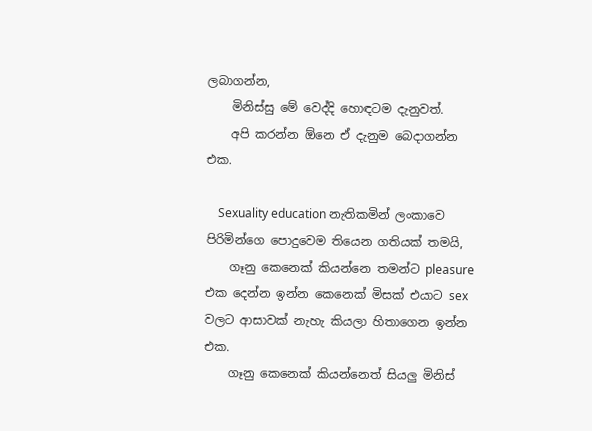ලබාගන්න,
    මිනිස්සු මේ වෙද්දි හොඳටම දැනුවත්.
    අපි කරන්න ඕනෙ ඒ දැනුම බෙදාගන්න එක.

    Sexuality education නැතිකමින් ලංකාවෙ පිරිමින්ගෙ පොදුවෙම තියෙන ගතියක් තමයි,
    ගෑනු කෙනෙක් කියන්නෙ තමන්ට pleasure එක දෙන්න ඉන්න කෙනෙක් මිසක් එයාට sex වලට ආසාවක් නැහැ කියලා හිතාගෙන ඉන්න එක.
    ගෑනු කෙනෙක් කියන්නෙත් සියලු මිනිස්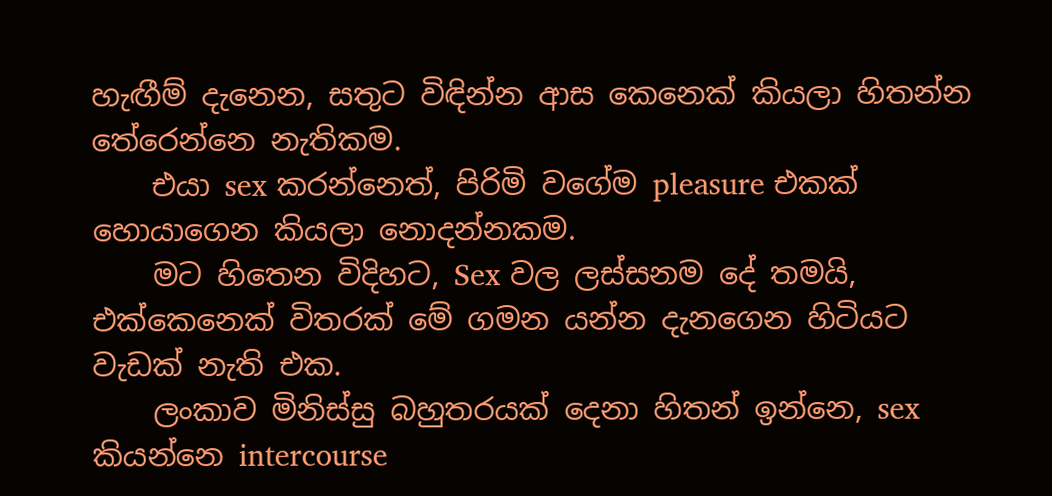හැඟීම් දැනෙන, සතුට විඳින්න ආස කෙනෙක් කියලා හිතන්න තේරෙන්නෙ නැතිකම.
    එයා sex කරන්නෙත්, පිරිමි වගේම pleasure එකක් හොයාගෙන කියලා නොදන්නකම.
    මට හිතෙන විදිහට, Sex වල ලස්සනම දේ තමයි, එක්කෙනෙක් විතරක් මේ ගමන යන්න දැනගෙන හිටියට වැඩක් නැති එක.
    ලංකාව මිනිස්සු බහුතරයක් දෙනා හිතන් ඉන්නෙ, sex කියන්නෙ intercourse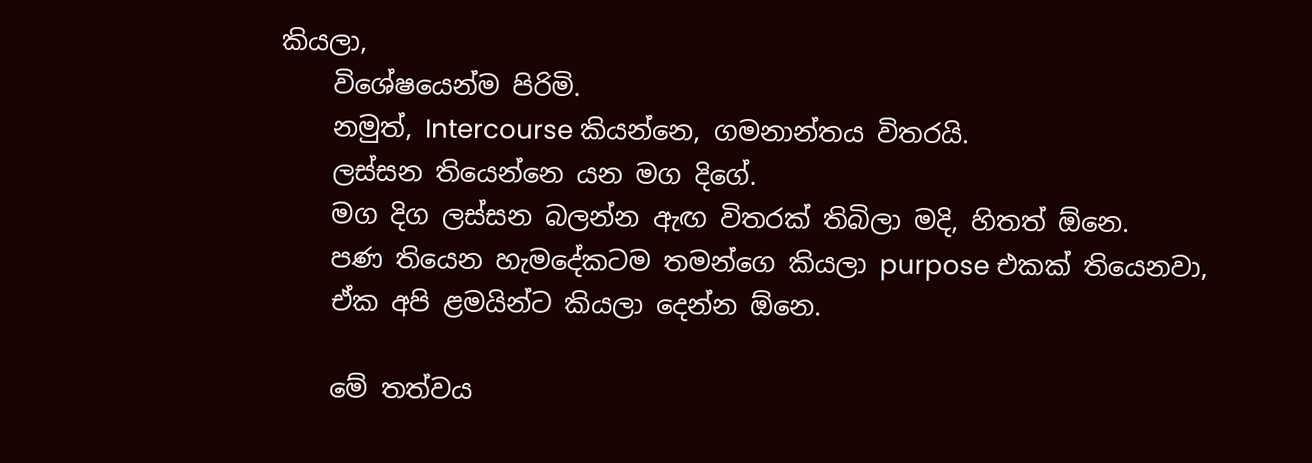කියලා,
    විශේෂයෙන්ම පිරිමි.
    නමුත්, Intercourse කියන්නෙ, ගමනාන්තය විතරයි.
    ලස්සන තියෙන්නෙ යන මග දිගේ.
    මග දිග ලස්සන බලන්න ඇඟ විතරක් තිබිලා මදි, හිතත් ඕනෙ.
    පණ තියෙන හැමදේකටම තමන්ගෙ කියලා purpose එකක් තියෙනවා,
    ඒක අපි ළමයින්ට කියලා දෙන්න ඕනෙ.

    මේ තත්වය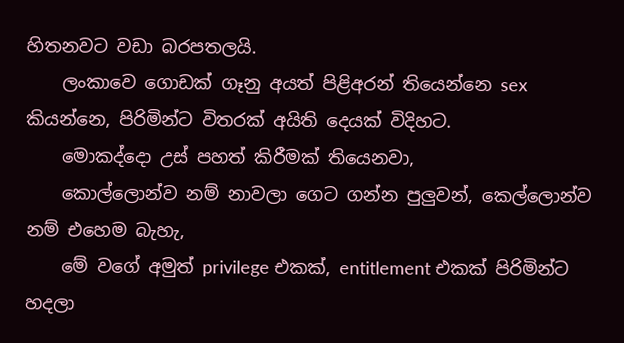හිතනවට වඩා බරපතලයි.
    ලංකාවෙ ගොඩක් ගෑනු අයත් පිළිඅරන් තියෙන්නෙ sex කියන්නෙ, පිරිමින්ට විතරක් අයිති දෙයක් විදිහට.
    මොකද්දො උස් පහත් කිරීමක් තියෙනවා,
    කොල්ලොන්ව නම් නාවලා ගෙට ගන්න පුලුවන්, කෙල්ලොන්ව නම් එහෙම බැහැ,
    මේ වගේ අමුත් privilege එකක්, entitlement එකක් පිරිමින්ට හදලා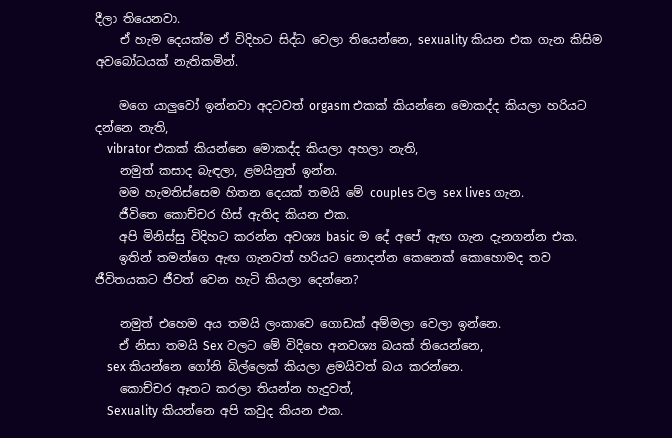දීලා තියෙනවා.
    ඒ හැම දෙයක්ම ඒ විදිහට සිද්ධ වෙලා තියෙන්නෙ, sexuality කියන එක ගැන කිසිම අවබෝධයක් නැතිකමින්.

    මගෙ යාලුවෝ ඉන්නවා අදටවත් orgasm එකක් කියන්නෙ මොකද්ද කියලා හරියට දන්නෙ නැති,
    vibrator එකක් කියන්නෙ මොකද්ද කියලා අහලා නැති,
    නමුත් කසාද බැඳලා, ළමයිනුත් ඉන්න.
    මම හැමතිස්සෙම හිතන දෙයක් තමයි මේ couples වල sex lives ගැන.
    ජීවිතෙ කොච්චර හිස් ඇතිද කියන එක.
    අපි මිනිස්සු විදිහට කරන්න අවශ්‍ය basic ම දේ අපේ ඇඟ ගැන දැනගන්න එක.
    ඉතින් තමන්ගෙ ඇඟ ගැනවත් හරියට නොදන්න කෙනෙක් කොහොමද තව ජීවිතයකට ජීවත් වෙන හැටි කියලා දෙන්නෙ?

    නමුත් එහෙම අය තමයි ලංකාවෙ ගොඩක් අම්මලා වෙලා ඉන්නෙ.
    ඒ නිසා තමයි Sex වලට මේ විදිහෙ අනවශ්‍ය බයක් තියෙන්නෙ,
    sex කියන්නෙ ගෝනි බිල්ලෙක් කියලා ළමයිවත් බය කරන්නෙ.
    කොච්චර ඈතට කරලා තියන්න හැදුවත්,
    Sexuality කියන්නෙ අපි කවුද කියන එක.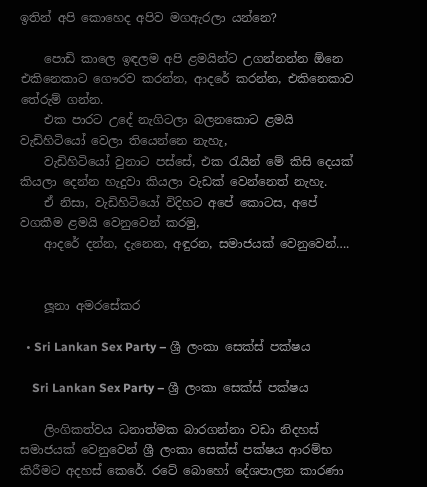ඉතින් අපි කොහෙද අපිව මගඇරලා යන්නෙ?

    පොඩි කාලෙ ඉඳලම අපි ළමයින්ට උගන්නන්න ඕනෙ එකිනෙකාට ගෞරව කරන්න, ආදරේ කරන්න, එකිනෙකාව තේරුම් ගන්න.
    එක පාරට උදේ නැගිටලා බලනකොට ළමයි වැඩිහිටියෝ වෙලා තියෙන්නෙ නැහැ,
    වැඩිහිටියෝ වුනාට පස්සේ, එක රැයින් මේ කිසි දෙයක් කියලා දෙන්න හැදුවා කියලා වැඩක් වෙන්නෙත් නැහැ.
    ඒ නිසා, වැඩිහිටියෝ විදිහට අපේ කොටස, අපේ වගකීම ළමයි වෙනුවෙන් කරමු,
    ආදරේ දන්න, දැනෙන, අඳුරන, සමාජයක් වෙනුවෙන්….


    ලූනා අමරසේකර

  • Sri Lankan Sex Party – ශ්‍රී ලංකා සෙක්ස් පක්ෂය

    Sri Lankan Sex Party – ශ්‍රී ලංකා සෙක්ස් පක්ෂය

    ලිංගිකත්වය ධනාත්මක බාරගන්නා වඩා නිදහස් සමාජයක් වෙනුවෙන් ශ්‍රී ලංකා සෙක්ස් පක්ෂය ආරම්භ කිරීමට අදහස් කෙරේ. රටේ බොහෝ දේශපාලන කාරණා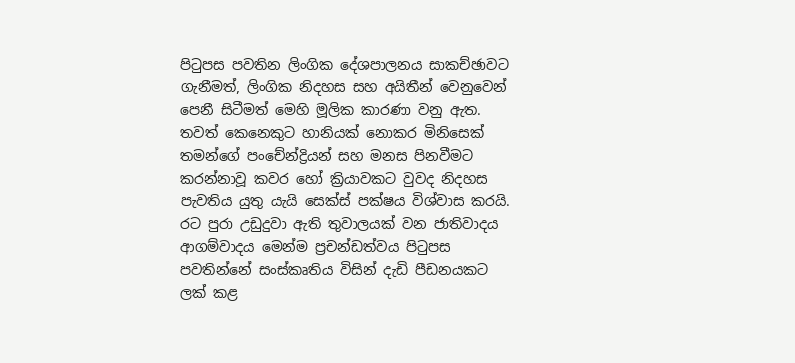පිටුපස පවතින ලිංගික දේශපාලනය සාකච්ඡාවට ගැනීමත්, ලිංගික නිදහස සහ අයිතීන් වෙනුවෙන් පෙනී සිටීමත් මෙහි මූලික කාරණා වනු ඇත. තවත් කෙනෙකුට හානියක් නොකර මිනි‍සෙක් තමන්ගේ පංචේන්ද්‍රියන් සහ මනස පිනවීමට කරන්නාවූ කවර හෝ ක්‍රියාවකට වුවද නිදහස පැවතිය යුතු යැයි සෙක්ස් පක්ෂය විශ්වාස කරයි. රට පු‍රා උඩුදුවා ඇති තුවාලයක් වන ජාතිවාදය ආගම්වාදය මෙන්ම ප්‍රචන්ඩත්වය පිටුපස පවතින්නේ සංස්කෘතිය විසින් දැඩි පීඩනයකට ලක් කළ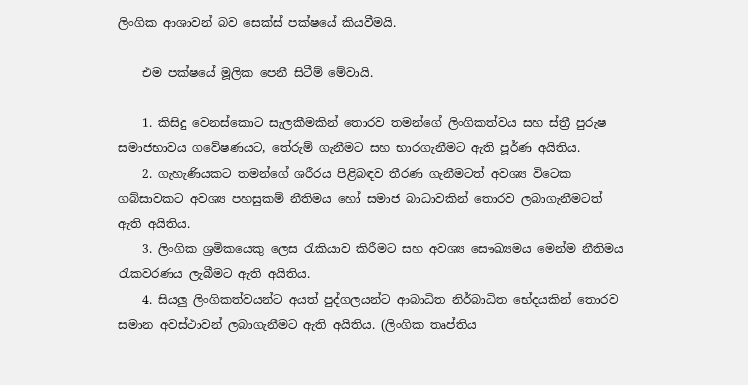ලිංගික ආශාවන් බව සෙක්ස් පක්ෂයේ කියවීමයි.

    එම පක්ෂයේ මූලික පෙනී සිටීම් මේවායි.

    1. කිසිදු වෙනස්කොට සැලකීමකින් තොරව තමන්ගේ ලිංගිකත්වය සහ ස්ත්‍රී පුරුෂ සමාජභාවය ගවේෂණයට, තේරුම් ගැනීමට සහ භාරගැනීමට ඇති පූර්ණ අයිතිය.
    2. ගැහැණියකට තමන්ගේ ශරීරය පිළිබඳව තීරණ ගැනීමටත් අවශ්‍ය විටෙක ගබ්සාවකට අවශ්‍ය පහසුකම් නීතිමය හෝ සමාජ බාධාවකින් තොරව ලබාගැනීමටත් ඇති අයිතිය.
    3. ලිංගික ශ්‍රමිකයෙකු ලෙස රැකියාව කිරීමට සහ අවශ්‍ය සෞඛ්‍යමය මෙන්ම නීතිමය රැකවරණය ලැබීමට ඇති අයිතිය.
    4. සියලු ලිංගිකත්වයන්ට අයත් පුද්ගලයන්ට ආබාධිත නිර්බාධිත භේදයකින් තොරව සමාන අවස්ථාවන් ලබාගැනීමට ඇති අයිතිය. (ලිංගික තෘප්තිය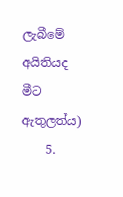ලැබීමේ අයිතියද මීට ඇතුලත්ය)
    5.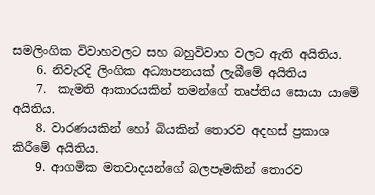සමලිංගික විවාහවලට සහ බහුවිවාහ වලට ඇති අයිතිය.
    6. නිවැරදි ලිංගික අධ්‍යාපනයක් ලැබීමේ අයිතිය
    7.  කැමති ආකාරයකින් තමන්ගේ තෘප්තිය සොයා යාමේ අයිතිය.
    8. වාරණයකින් හෝ බියකින් තොරව අදහස් ප්‍රකාශ කිරීමේ අයිතිය.
    9. ආගමික මතවාදයන්ගේ බලපෑමකින් තොරව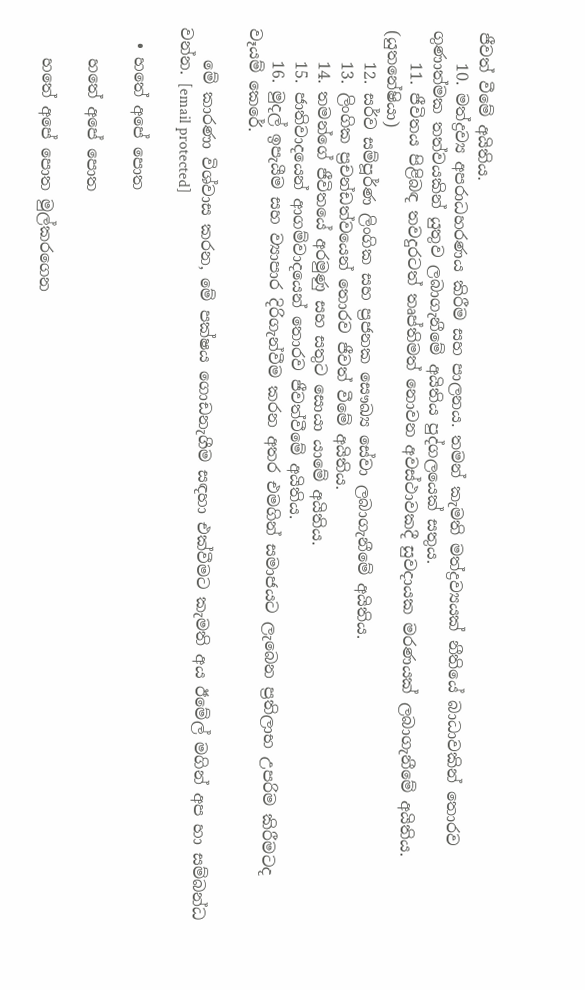ජීවත් වීමේ අයිතිය.
    10. මත්ද්‍රව්‍ය අපරාධහරණය කිරීම සහ පාලනය. තමන් කැමති මත්ද්‍රව්‍යයක් නීතියේ බාධාවකින් තොරව ගුණාත්මක තත්වයකින් යුතුව ලබාගැනීමේ අයිතිය පුද්ගලයෙක් සතුය.
    11. ජීවිතය පිළිබඳ තවදුරටත් තෘප්තිමත් නොවන අවස්ථාවකදී සුවදායක මරණයක් ලබාගැනීමේ අයිතිය. (යුතනේෂියා)
    12. සර්ව සම්පූර්ණ ලිංගික සහ ප්‍රජනක සෞඛ්‍ය සේවා ලබාගැනීමේ අයිතිය.
    13. ලිංගික ප්‍රචන්ඩත්වයෙන් තොරව ජීවත් වී‍මේ අයිතිය.
    14. තමන්ගේ ජීවිතයේ අරමුණු සහ සතුට සොයා යාමේ අයිතිය.
    15. ජාතිවාදයෙන් ආගම්වාදයෙන් තොරව ජීවත්වීමේ අයිතිය.
    16. මුදල් ඉපැයීම සහ ව්‍යාපාර දිරිගැන්වීම කරන අතර එමගින් සමාජයට ලැබෙන ප්‍රතිලාභ උපරිම කිරීමටද වෑයම් කෙරේ.

    මේ කාරණා විශ්වාස කරන, මේ පක්ෂය ගොඩනැගීම සඳහා එක්වීමට කැමති අය ඊමේල් මගින් අප හා සම්බන්ධ වන්න. [email protected]

  • හතේ අපේ පොත

    හතේ අපේ පොත

    හතේ අපේ පොත මුල්කරගෙන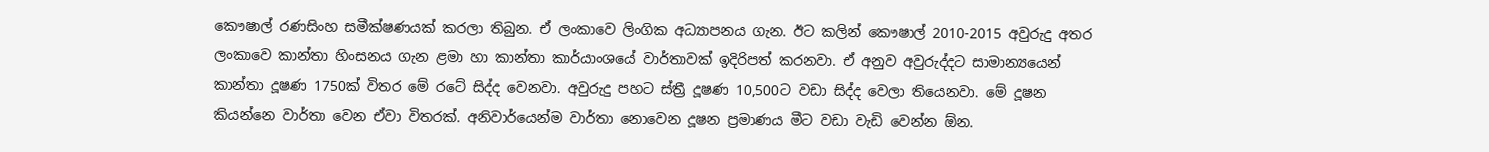කෞෂාල් රණසිංහ සමීක්ෂණයක් කරලා තිබුන. ඒ ලංකාවෙ ලිංගික අධ්‍යාපනය ගැන. ඊට කලින් කෞෂාල් 2010-2015 අවුරුදු අතර ලංකාවෙ කාන්තා හිංසනය ගැන ළමා හා කාන්තා කාර්යාංශයේ වාර්තාවක් ඉදිරිපත් කරනවා. ඒ අනුව අවුරුද්දට සාමාන්‍යයෙන් කාන්තා දූෂණ 1750ක් විතර මේ රටේ සිද්ද වෙනවා. අවුරුදු පහට ස්ත්‍රී දූෂණ 10,500ට වඩා සිද්ද වෙලා තියෙනවා. මේ දූෂන කියන්නෙ වාර්තා වෙන ඒවා විතරක්. අනිවාර්යෙන්ම වාර්තා නොවෙන දූෂන ප්‍රමාණය මීට වඩා වැඩි වෙන්න ඕන.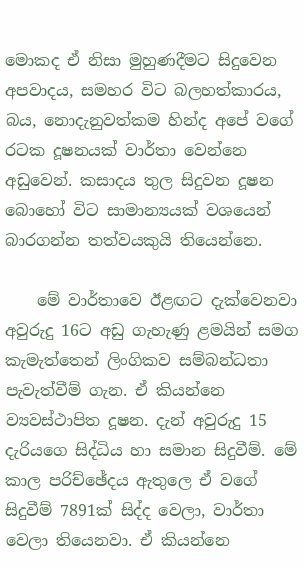මොකද ඒ නිසා මුහුණදීමට සිදුවෙන අපවාදය, සමහර විට බලහත්කාරය, බය, නොදැනුවත්කම හින්ද අපේ වගේ රටක දූෂනයක් වාර්තා වෙන්නෙ අඩුවෙන්. කසාදය තුල සිදුවන දූෂන බොහෝ විට සාමාන්‍යයක් වශයෙන් බාරගන්න තත්වයකුයි තියෙන්නෙ.

    මේ වාර්තාවෙ ඊළඟට දැක්වෙනවා අවුරුදු 16ට අඩු ගැහැණු ළමයින් සමග කැමැත්තෙන් ලිංගිකව සම්බන්ධතා පැවැත්වීම් ගැන. ඒ කියන්නෙ ව්‍යවස්ථාපිත දූෂන. දැන් අවුරුදු 15 දැරියගෙ සිද්ධිය හා සමාන සිදුවීම්. මේ කාල පරිච්ඡේදය ඇතුලෙ ඒ වගේ සිදුවීම් 7891ක් සිද්ද වෙලා, වාර්තා වෙලා තියෙනවා. ඒ කියන්නෙ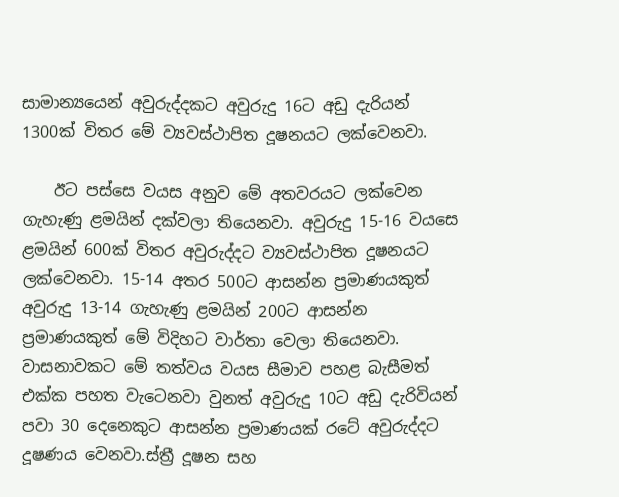සාමාන්‍යයෙන් අවුරුද්දකට අවුරුදු 16ට අඩු දැරියන් 1300ක් විතර මේ ව්‍යවස්ථාපිත දූෂනයට ලක්වෙනවා.

    ඊට පස්සෙ වයස අනුව මේ අතවරයට ලක්වෙන ගැහැණු ළමයින් දක්වලා තියෙනවා. අවුරුදු 15-16 වයසෙ ළමයින් 600ක් විතර අවුරුද්දට ව්‍යවස්ථාපිත දූෂනයට ලක්වෙනවා. 15-14 අතර 500ට ආසන්න ප්‍රමාණයකුත් අවුරුදු 13-14 ගැහැණු ළමයින් 200ට ආසන්න ප්‍රමාණයකුත් මේ විදිහට වාර්තා වෙලා තියෙනවා. වාසනාවකට මේ තත්වය වයස සීමාව පහළ බැසීමත් එක්ක පහත වැටෙනවා වුනත් අවුරුදු 10ට අඩු දැරිවියන් පවා 30 දෙනෙකුට ආසන්න ප්‍රමාණයක් රටේ අවුරුද්දට දූෂණය වෙනවා.ස්ත්‍රී දූෂන සහ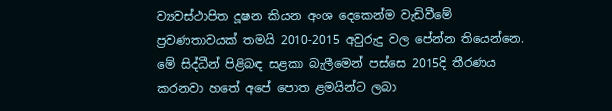ව්‍යවස්ථාපිත දූෂන කියන අංශ දෙකෙන්ම වැඩිවීමේ ප්‍රවණතාවයක් තමයි 2010-2015 අවුරුදු වල පේන්න තියෙන්නෙ. මේ සිද්ධීන් පිළිබඳ සළකා බැලීමෙන් පස්සෙ 2015දි තීරණය කරනවා හතේ අපේ පොත ළමයින්ට ලබා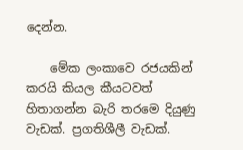දෙන්න.

    මේක ලංකාවෙ රජයකින් කරයි කියල කීයටවත් හිතාගන්න බැරි තරමෙ දියුණු වැඩක්. ප්‍රගතිශීලී වැඩක්.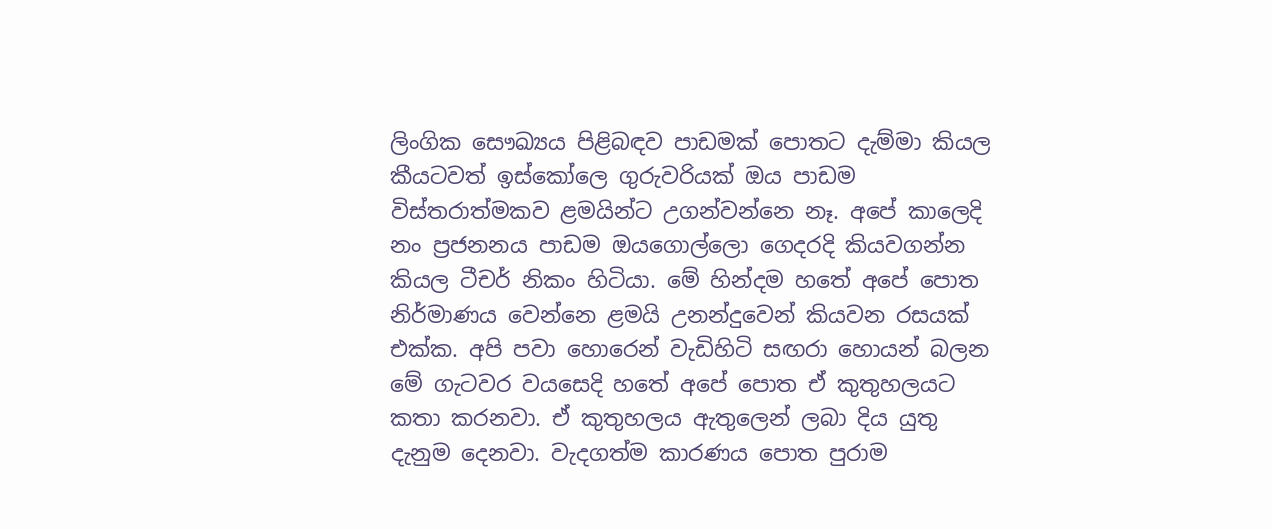ලිංගික සෞඛ්‍යය පිළිබඳව පාඩමක් පොතට දැම්මා කියල කීයටවත් ඉස්කෝලෙ ගුරුවරියක් ඔය පාඩම විස්තරාත්මකව ළමයින්ට උගන්වන්නෙ නෑ. අපේ කාලෙදි නං ප්‍රජනනය පාඩම ඔයගොල්ලො ගෙදරදි කියවගන්න කියල ටීචර් නිකං හිටියා. මේ හින්දම හතේ අපේ පොත නිර්මාණය වෙන්නෙ ළමයි උනන්දුවෙන් කියවන රසයක් එක්ක. අපි පවා හොරෙන් වැඩිහිටි සඟරා හොයන් බලන මේ ගැටවර වයසෙදි හතේ අපේ පොත ඒ කුතුහලයට කතා කරනවා. ඒ කුතුහලය ඇතුලෙන් ලබා දිය යුතු දැනුම දෙනවා. වැදගත්ම කාරණය පොත පුරාම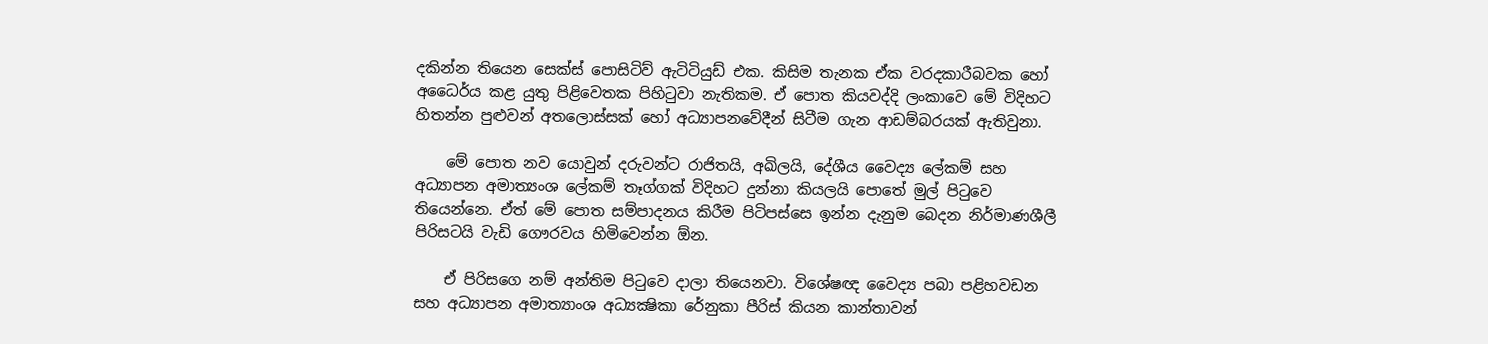දකින්න තියෙන සෙක්ස් පොසිටිව් ඇටිටියුඩ් එක. කිසිම තැනක ඒක වරදකාරීබවක හෝ අධෛර්ය කළ යුතු පිළිවෙතක පිහිටුවා නැතිකම. ඒ පොත කියවද්දි ලංකාවෙ මේ විදිහට හිතන්න පුළුවන් අතලොස්සක් හෝ අධ්‍යාපනවේදීන් සිටීම ගැන ආඩම්බරයක් ඇතිවුනා.

    මේ පොත නව යොවුන් දරුවන්ට රාජිතයි, අඛිලයි, දේශීය වෛද්‍ය ලේකම් සහ අධ්‍යාපන අමාත්‍යංශ ලේකම් තෑග්ගක් විදිහට දුන්නා කියලයි පොතේ මුල් පිටුවෙ තියෙන්නෙ. ඒත් මේ පොත සම්පාදනය කිරීම පිටිපස්සෙ ඉන්න දැනුම බෙදන නිර්මාණශීලී පිරිසටයි වැඩි ගෞරවය හිමිවෙන්න ඕන.

    ඒ පිරිසගෙ නම් අන්තිම පිටුවෙ දාලා තියෙනවා. විශේෂඥ වෛද්‍ය පබා පළිහවඩන සහ අධ්‍යාපන අමාත්‍යාංශ අධ්‍යක්‍ෂිකා රේනුකා පීරිස් කියන කාන්තාවන්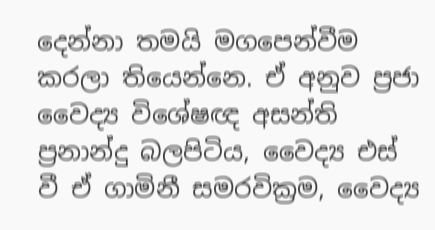දෙන්නා තමයි මගපෙන්වීම කරලා තියෙන්නෙ. ඒ අනුව ප්‍රජා වෛද්‍ය විශේෂඥ අසන්ති ප්‍රනාන්දු බලපිටිය, වෛද්‍ය එස් වී ඒ ගාමිනී සමරවික්‍රම, වෛද්‍ය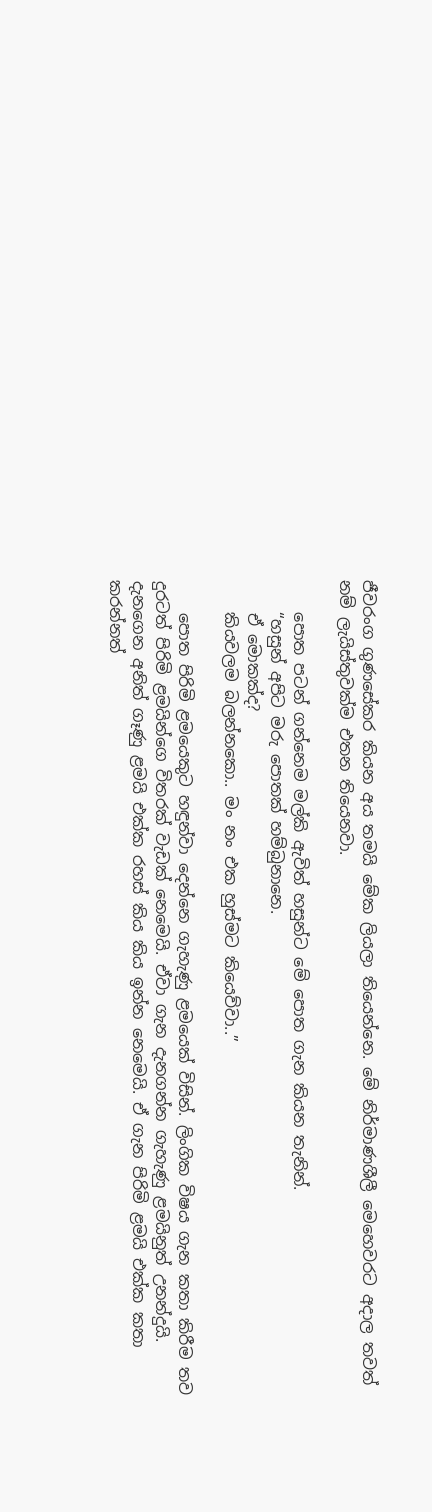ජීවරංග ගුණසේකර කියන අය තමයි මේක ලියලා තියෙන්නෙ. මේ නිර්මාණශීලී මෙහෙවරට අදාල තවත් නම් ලැයිස්තුවක්ම එතන තියෙනවා.

    පොත පටන් ගන්නෙම මල්කි ඇවිත් හසුන්ට මේ පොත ගැන කියන තැනින්.
    “හසුන් අපිට මරු පොතක් හම්බුනානෙ.
    ඒ මොකක්ද?
    කියවලම බලන්නකො.. මං නං එක හුස්මට කියෙව්වා..”

    පොත පිරිමි ළමයෙකුට හඳුන්වා දෙන්නෙ ගැහැණු ළමයෙක් විසින්. ලිංගික විෂය ගැන කතා කිරීම තව දුරටත් පිරිමි ළමයින්ගෙ විතරක් වැඩක් නෙමෙයි. ඒවා ගැන දැනගන්න ගැහැණු ළමයිනුත් උනන්දුයි. දැනගෙන අනිත් ගෑණු ළමයි එක්ක රහස් කිය කිය ඉන්න නෙමෙයි. ඒ ගැන පිරිමි ළමයි එක්ක කතා කරන්නත්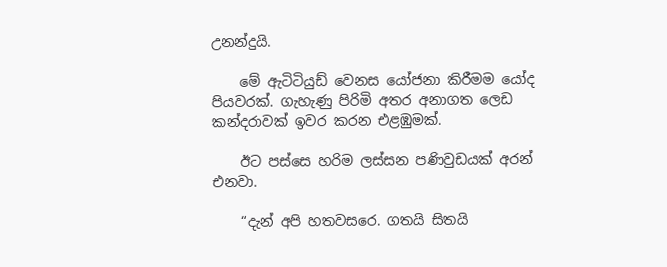උනන්දුයි.

    මේ ඇටිටියුඩ් වෙනස යෝජනා කිරීමම යෝද පියවරක්. ගැහැණු පිරිමි අතර අනාගත ලෙඩ කන්දරාවක් ඉවර කරන එළඹුමක්.

    ඊට පස්සෙ හරිම ලස්සන පණිවුඩයක් අරන් එනවා.

    “දැන් අපි හතවසරෙ. ගතයි සිතයි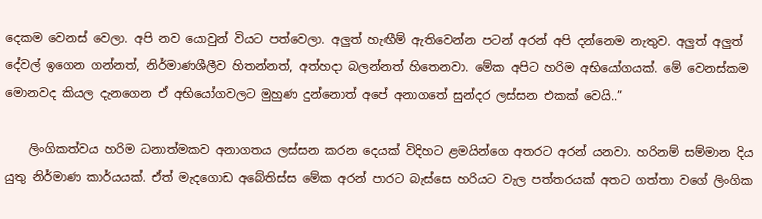දෙකම වෙනස් වෙලා. අපි නව යොවුන් වියට පත්වෙලා. අලුත් හැඟීම් ඇතිවෙන්න පටන් අරන් අපි දන්නෙම නැතුව. අලුත් අලුත් දේවල් ඉගෙන ගන්නත්, නිර්මාණශීලීව හිතන්නත්, අත්හදා බලන්නත් හිතෙනවා. මේක අපිට හරිම අභියෝගයක්. මේ වෙනස්කම මොනවද කියල දැනගෙන ඒ අභියෝගවලට මුහුණ දුන්නොත් අපේ අනාගතේ සුන්දර ලස්සන එකක් වෙයි..”

    ලිංගිකත්වය හරිම ධනාත්මකව අනාගතය ලස්සන කරන දෙයක් විදිහට ළමයින්ගෙ අතරට අරන් යනවා. හරිනම් සම්මාන දිය යුතු නිර්මාණ කාර්යයක්. ඒත් මැදගොඩ අබේතිස්ස මේක අරන් පාරට බැස්සෙ හරියට වැල පත්තරයක් අතට ගත්තා වගේ ලිංගික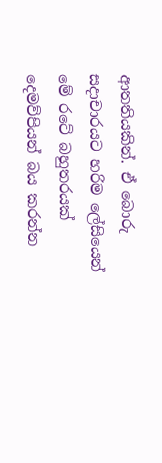ආතතියකින්. ඒ බොරු සදාචාරයට හරිම ලේසියෙන් මේ රටේ බහුතරයක් දෙමව්පියන් බය කරන්න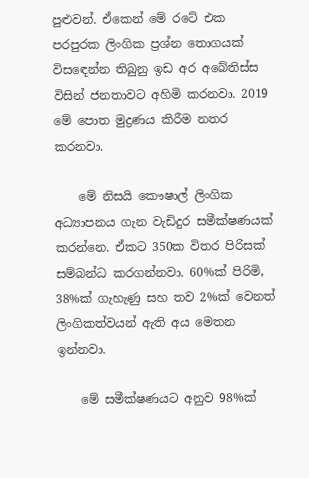පුළුවන්. ඒකෙන් මේ රටේ එක පරපුරක ලිංගික ප්‍රශ්න තොගයක් විසඳෙන්න තිබුනු ඉඩ අර අබේතිස්ස විසින් ජනතාවට අහිමි කරනවා. 2019 මේ පොත මුද්‍රණය කිරීම නතර කරනවා.

    මේ නිසයි කෞෂාල් ලිංගික අධ්‍යාපනය ගැන වැඩිදුර සමීක්ෂණයක් කරන්නෙ. ඒකට 350ක විතර පිරිසක් සම්බන්ධ කරගන්නවා. 60%ක් පිරිමි, 38%ක් ගැහැණු සහ තව 2%ක් වෙනත් ලිංගිකත්වයන් ඇති අය මෙතන ඉන්නවා.

    මේ සමීක්ෂණයට අනුව 98%ක්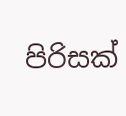පිරිසක්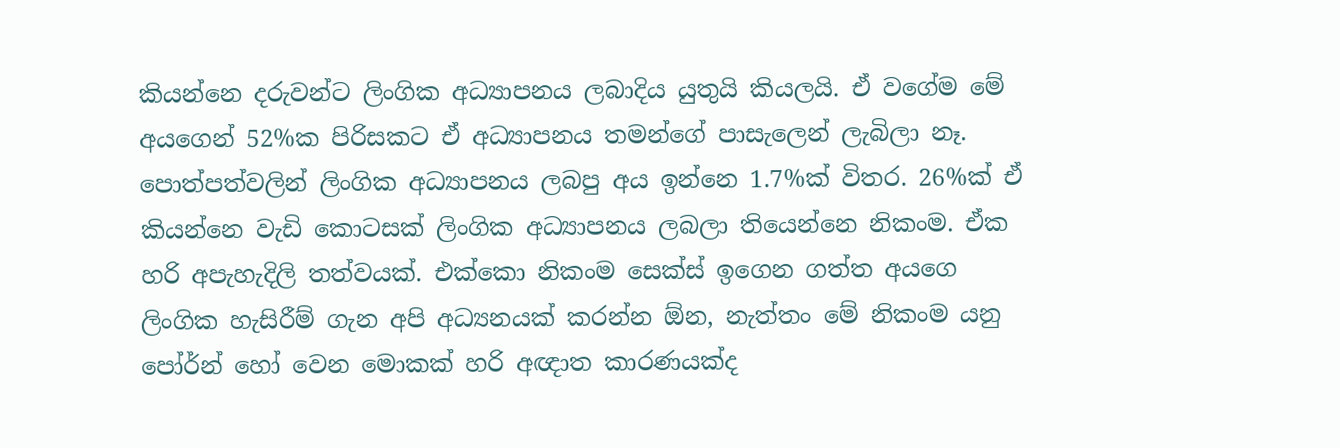කියන්නෙ දරුවන්ට ලිංගික අධ්‍යාපනය ලබාදිය යුතුයි කියලයි. ඒ වගේම මේ අයගෙන් 52%ක පිරිසකට ඒ අධ්‍යාපනය තමන්ගේ පාසැලෙන් ලැබිලා නෑ. පොත්පත්වලින් ලිංගික අධ්‍යාපනය ලබපු අය ඉන්නෙ 1.7%ක් විතර. 26%ක් ඒ කියන්නෙ වැඩි කොටසක් ලිංගික අධ්‍යාපනය ලබලා තියෙන්නෙ නිකංම. ඒක හරි අපැහැදිලි තත්වයක්. එක්කො නිකංම සෙක්ස් ඉගෙන ගත්ත අයගෙ ලිංගික හැසිරීම් ගැන අපි අධ්‍යනයක් කරන්න ඕන, නැත්තං මේ නිකංම යනු පෝර්න් හෝ වෙන මොකක් හරි අඥාත කාරණයක්ද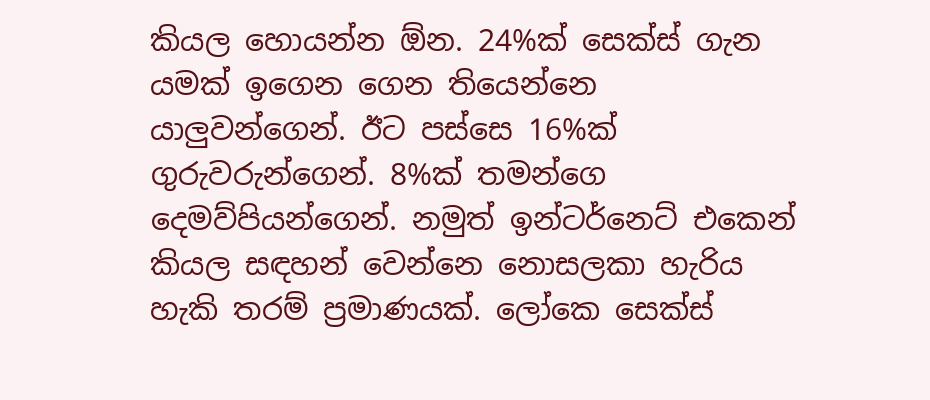කියල හොයන්න ඕන. 24%ක් සෙක්ස් ගැන යමක් ඉගෙන ගෙන තියෙන්නෙ යාලුවන්ගෙන්. ඊට පස්සෙ 16%ක් ගුරුවරුන්ගෙන්. 8%ක් තමන්ගෙ දෙමව්පියන්ගෙන්. නමුත් ඉන්ටර්නෙට් එකෙන් කියල සඳහන් වෙන්නෙ නොසලකා හැරිය හැකි තරම් ප්‍රමාණයක්. ලෝකෙ සෙක්ස්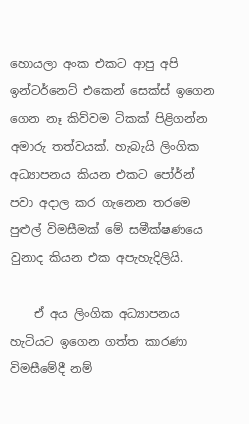හොයලා අංක එකට ආපු අපි ඉන්ටර්නෙට් එකෙන් සෙක්ස් ඉගෙන ගෙන නෑ කිව්වම ටිකක් පිළිගන්න අමාරු තත්වයක්. හැබැයි ලිංගික අධ්‍යාපනය කියන එකට පෝර්න් පවා අදාල කර ගැනෙන තරමෙ පුළුල් විමසීමක් මේ සමීක්ෂණයෙ වුනාද කියන එක අපැහැදිලියි.

    ඒ අය ලිංගික අධ්‍යාපනය හැටියට ඉගෙන ගත්ත කාරණා විමසීමේදී නම්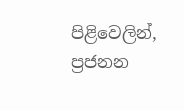පිළිවෙලින්, ප්‍රජනන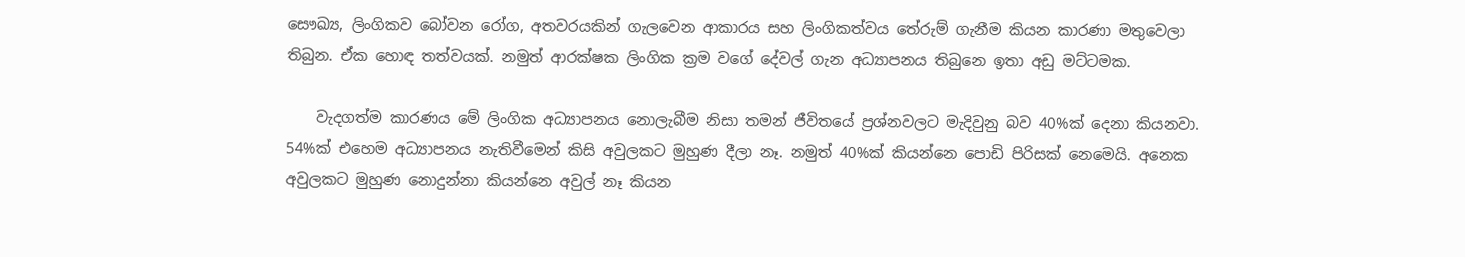සෞඛ්‍ය, ලිංගිකව බෝවන රෝග, අතවරයකින් ගැලවෙන ආකාරය සහ ලිංගිකත්වය තේරුම් ගැනීම කියන කාරණා මතුවෙලා තිබුන. ඒක හොඳ තත්වයක්. නමුත් ආරක්ෂක ලිංගික ක්‍රම වගේ දේවල් ගැන අධ්‍යාපනය තිබුනෙ ඉතා අඩු මට්ටමක.

    වැදගත්ම කාරණය මේ ලිංගික අධ්‍යාපනය නොලැබීම නිසා තමන් ජීවිතයේ ප්‍රශ්නවලට මැදිවුනු බව 40%ක් දෙනා කියනවා. 54%ක් එහෙම අධ්‍යාපනය නැතිවීමෙන් කිසි අවුලකට මුහුණ දීලා නෑ. නමුත් 40%ක් කියන්නෙ පොඩි පිරිසක් නෙමෙයි. අනෙක අවුලකට මුහුණ නොදුන්නා කියන්නෙ අවුල් නෑ කියන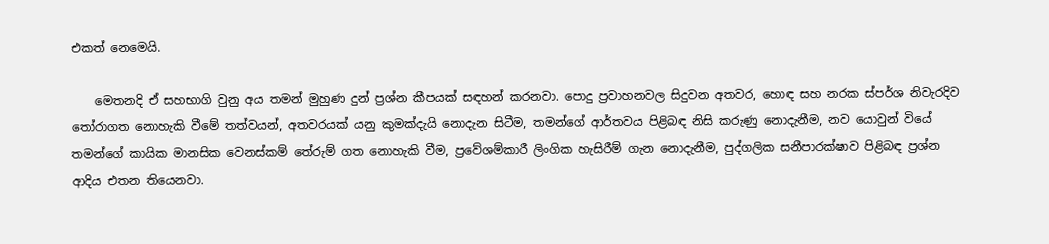එකත් නෙමෙයි.

    මෙතනදි ඒ සහභාගි වුනු අය තමන් මුහුණ දුන් ප්‍රශ්න කීපයක් සඳහන් කරනවා. පොදු ප්‍රවාහනවල සිදුවන අතවර, හොඳ සහ නරක ස්පර්ශ නිවැරදිව තෝරාගත නොහැකි වීමේ තත්වයන්, අතවරයක් යනු කුමක්දැයි නොදැන සිටීම, තමන්ගේ ආර්තවය පිළිබඳ නිසි කරුණු නොදැනීම, නව යොවුන් වියේ තමන්ගේ කායික මානසික වෙනස්කම් තේරුම් ගත නොහැකි වීම, ප්‍රවේශම්කාරී ලිංගික හැසිරීම් ගැන නොදැනීම, පුද්ගලික සනීපාරක්ෂාව පිළිබඳ ප්‍රශ්න ආදිය එතන තියෙනවා.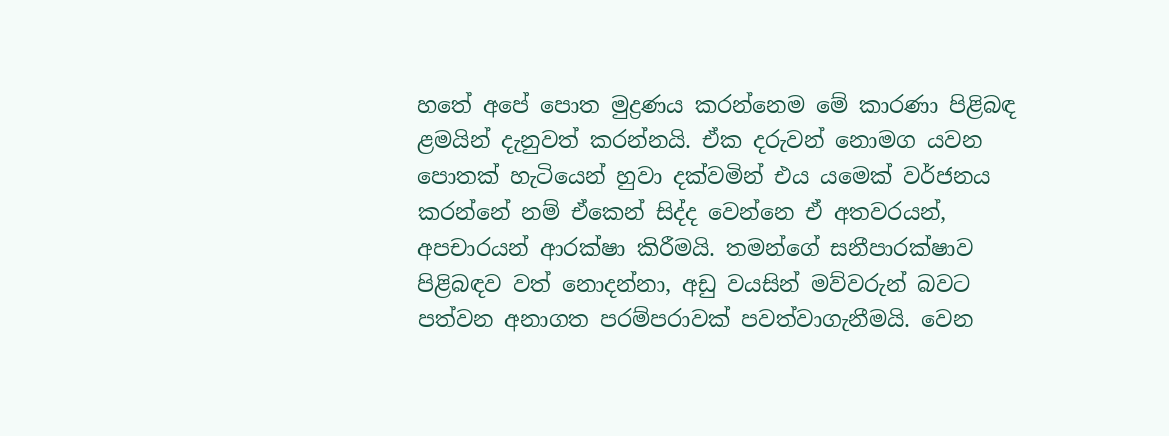හතේ අපේ පොත මුද්‍රණය කරන්නෙම මේ කාරණා පිළිබඳ ළමයින් දැනුවත් කරන්නයි. ඒක දරුවන් නොමග යවන පොතක් හැටියෙන් හුවා දක්වමින් එය යමෙක් වර්ජනය කරන්නේ නම් ඒකෙන් සිද්ද වෙන්නෙ ඒ අතවරයන්, අපචාරයන් ආරක්ෂා කිරීමයි. තමන්ගේ සනීපාරක්ෂාව පිළිබඳව වත් නොදන්නා, අඩු වයසින් මව්වරුන් බවට පත්වන අනාගත පරම්පරාවක් පවත්වාගැනීමයි. වෙන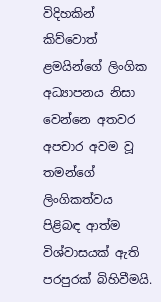විදිහකින් කිව්වොත් ළමයින්ගේ ලිංගික අධ්‍යාපනය නිසා වෙන්නෙ අතවර අපචාර අවම වූ තමන්ගේ ලිංගිකත්වය පිළිබඳ ආත්ම විශ්වාසයක් ඇති පරපුරක් බිහිවීමයි.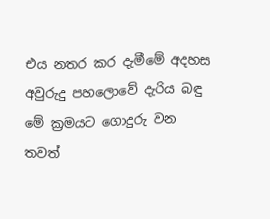එය නතර කර දැමීමේ අදහස අවුරුදු පහලොවේ දැරිය බඳු මේ ක්‍රමයට ගොදුරු වන තවත්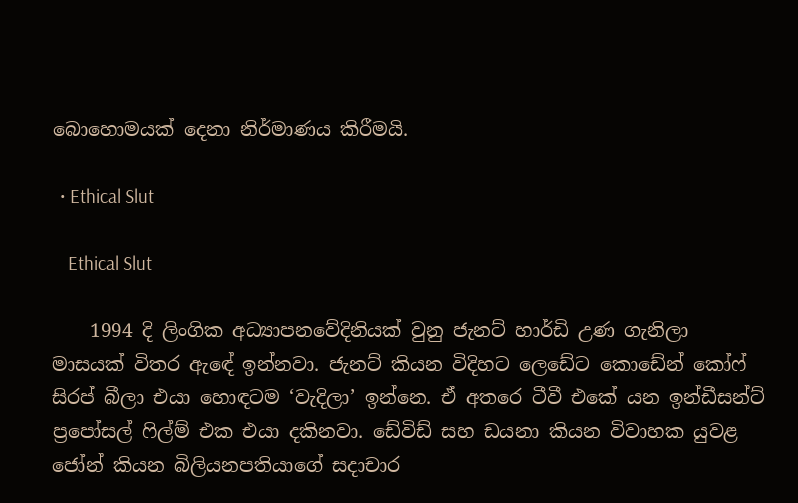බොහොමයක් දෙනා නිර්මාණය කිරීමයි.

  • Ethical Slut

    Ethical Slut

    1994 දි ලිංගික අධ්‍යාපනවේදිනියක් වුනු ජැනට් හාර්ඩි උණ ගැනිලා මාසයක් විතර ඇඳේ ඉන්නවා. ජැනට් කියන විදිහට ලෙඩේට කොඩේන් කෝෆ් සිරප් බීලා එයා හොඳටම ‘වැදිලා’ ඉන්නෙ. ඒ අතරෙ ටීවී එකේ යන ඉන්ඩීසන්ට් ප්‍රපෝසල් ෆිල්ම් එක එයා දකිනවා. ඩේවිඩ් සහ ඩයනා කියන විවාහක යුවළ ජෝන් කියන බිලියනපතියාගේ සදාචාර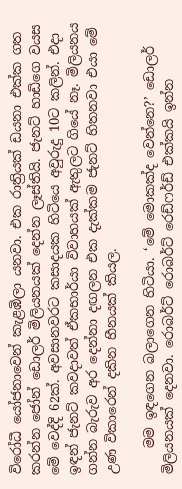විරෝධී යෝජනාවෙන් කැළඹිලා යනවා. එක රාත්‍රියක් ඩයනා එක්ක ගත කරන්න ජෝන් ඩොලර් මිලියනයක් දෙන්න ලෑස්තියි. ජැනට් හාඩිගෙ වයස මේ වෙද්දි 62ක්. අවසානවරට කසාදයක හිටියෙ අවුරුදු 10ට කලින්. එදා ඉඳන් ජැනට් කවදාවත් ඒකභාර්යා විවාහයක් ඇතුලට ගියේ නෑ. මිලියනය ගන්න බැරුව අර දෙන්නා දඟලන එක දැක්කම ජැනට් හිතනවා එයා මේ උණ විකාරෙන් දකින හීනයක් කියල.

    මම ඉඳගෙන බලාගෙන හිටියා. ‘මේ මොකක්ද වෙන්නෙ?’ ඩොලර් මිලියනයක් දෙනවා. රොබර්ට් රොබර්ට් රෙඩ්ෆර්ඩ් එක්කයි ඉන්න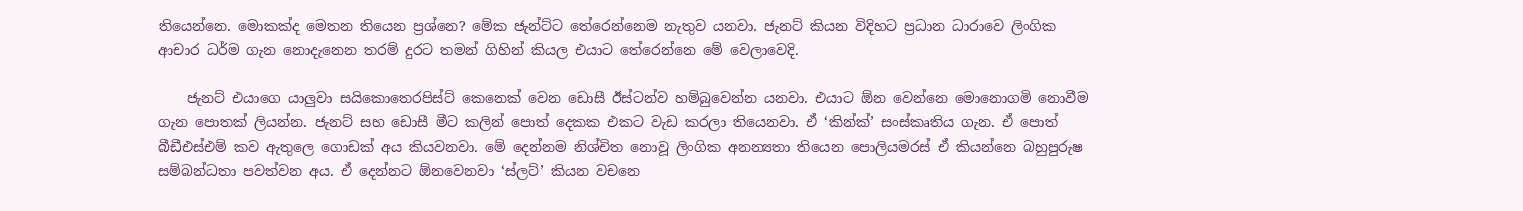තියෙන්නෙ. මොකක්ද මෙතන තියෙන ප්‍රශ්නෙ? මේක ජැන්ට්ට තේරෙන්නෙම නැතුව යනවා. ජැනට් කියන විදිහට ප්‍රධාන ධාරාවෙ ලිංගික ආචාර ධර්ම ගැන නොදැනෙන තරම් දුරට තමන් ගිහින් කියල එයාට තේරෙන්නෙ මේ වෙලාවෙදි.

    ජැනට් එයාගෙ යාලුවා සයිකොතෙරපිස්ට් කෙනෙක් වෙන ඩොසී ඊස්ටන්ව හම්බුවෙන්න යනවා. එයාට ඕන වෙන්නෙ මොනොගමි නොවීම ගැන පොතක් ලියන්න. ජැනට් සහ ඩොසී මීට කලින් පොත් දෙකක එකට වැඩ කරලා තියෙනවා. ඒ ‘කින්ක්’ සංස්කෘතිය ගැන. ඒ පොත් බීඩීඑස්එම් කව ඇතුලෙ ගොඩක් අය කියවනවා. මේ දෙන්නම නිශ්චිත නොවූ ලිංගික අනන්‍යතා තියෙන පොලියමරස් ඒ කියන්නෙ බහුපුරුෂ සම්බන්ධතා පවත්වන අය. ඒ දෙන්නට ඕනවෙනවා ‘ස්ලට්’ කියන වචනෙ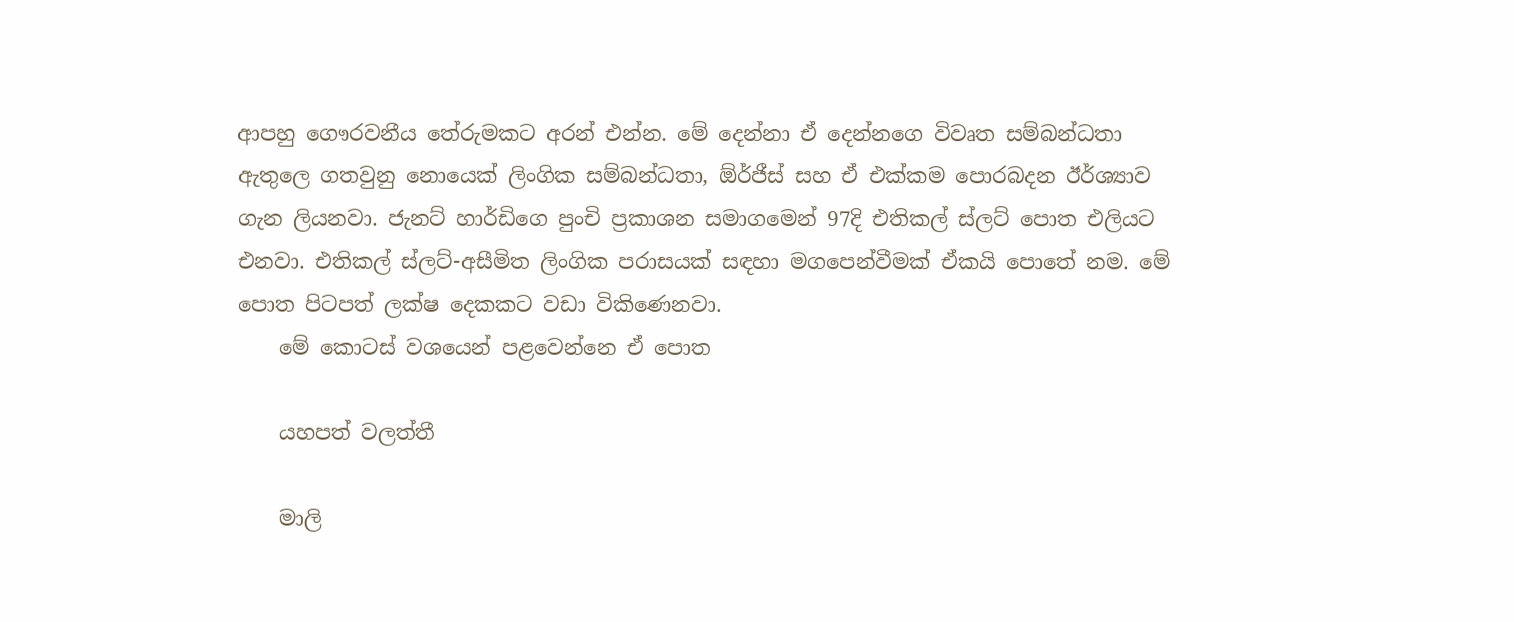ආපහු ගෞරවනීය තේරුමකට අරන් එන්න. මේ දෙන්නා ඒ දෙන්නගෙ විවෘත සම්බන්ධතා ඇතුලෙ ගතවුනු නොයෙක් ලිංගික සම්බන්ධතා, ඕර්ජීස් සහ ඒ එක්කම පොරබදන ඊර්ශ්‍යාව ගැන ලියනවා. ජැනට් හාර්ඩිගෙ පුංචි ප්‍රකාශන සමාගමෙන් 97දි එතිකල් ස්ලට් පොත එලියට එනවා. එතිකල් ස්ලට්-අසීමිත ලිංගික පරාසයක් සඳහා මගපෙන්වීමක් ඒකයි පොතේ නම. මේ පොත පිටපත් ලක්ෂ දෙකකට වඩා විකිණෙනවා.
    මේ කොටස් වශයෙන් පළවෙන්නෙ ඒ පොත

    යහපත් වලත්තී

    මාලි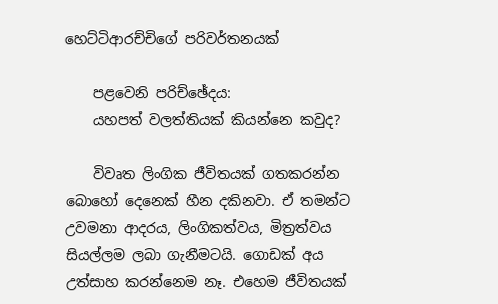හෙට්ටිආරච්චිගේ පරිවර්තනයක්

    පළවෙනි පරිච්ඡේදය:
    යහපත් වලත්තියක් කියන්නෙ කවුද?

    විවෘත ලිංගික ජීවිතයක් ගතකරන්න බොහෝ දෙනෙක් හීන දකිනවා. ඒ තමන්ට උවමනා ආදරය, ලිංගිකත්වය, මිත්‍රත්වය සියල්ලම ලබා ගැනීමටයි. ගොඩක් අය උත්සාහ කරන්නෙම නෑ. එහෙම ජීවිතයක්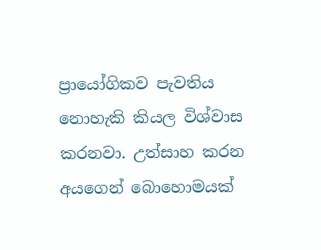ප්‍රායෝගිකව පැවතිය නොහැකි කියල විශ්වාස කරනවා. උත්සාහ කරන අයගෙන් බොහොමයක්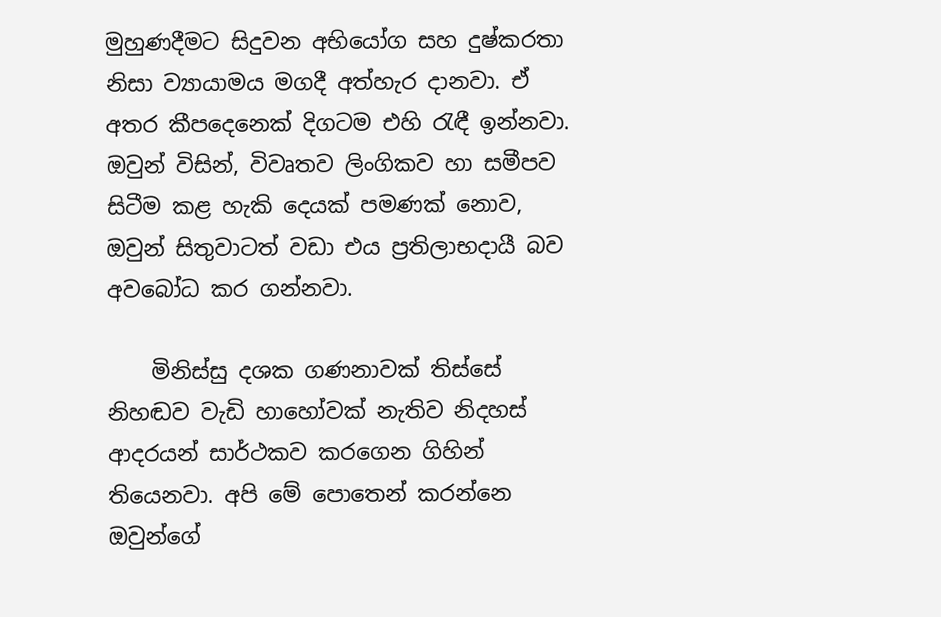මුහුණදීමට සිදුවන අභියෝග සහ දුෂ්කරතා නිසා ව්‍යායාමය මගදී අත්හැර දානවා. ඒ අතර කීපදෙනෙක් දිගටම එහි රැඳී ඉන්නවා. ඔවුන් විසින්, විවෘතව ලිංගිකව හා සමීපව සිටීම කළ හැකි දෙයක් පමණක් නොව, ඔවුන් සිතුවාටත් වඩා එය ප්‍රතිලාභදායී බව අවබෝධ කර ගන්නවා.

    මිනිස්සු දශක ගණනාවක් තිස්සේ නිහඬව වැඩි හාහෝවක් නැතිව නිදහස් ආදරයන් සාර්ථකව කරගෙන ගිහින් තියෙනවා. අපි මේ පොතෙන් කරන්නෙ ඔවුන්ගේ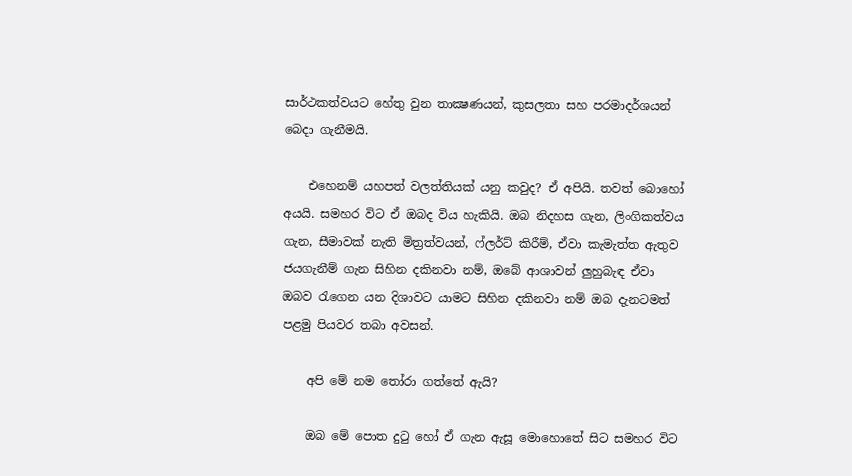සාර්ථකත්වයට හේතු වුන තාක්‍ෂණයන්, කුසලතා සහ පරමාදර්ශයන් බෙදා ගැනීමයි.

    එහෙනම් යහපත් වලත්තියක් යනු කවුද? ඒ අපියි. තවත් බොහෝ අයයි. සමහර විට ඒ ඔබද විය හැකියි. ඔබ නිදහස ගැන, ලිංගිකත්වය ගැන, සීමාවක් නැති මිත්‍රත්වයන්, ෆ්ලර්ට් කිරීම්, ඒවා කැමැත්ත ඇතුව ජයගැනීම් ගැන සිහින දකිනවා නම්, ඔබේ ආශාවන් ලුහුබැඳ ඒවා ඔබව රැගෙන යන දිශාවට යාමට සිහින දකිනවා නම් ඔබ දැනටමත් පළමු පියවර තබා අවසන්.

    අපි මේ නම තෝරා ගත්තේ ඇයි?

    ඔබ මේ පොත දුටු හෝ ඒ ගැන ඇසූ මොහොතේ සිට සමහර විට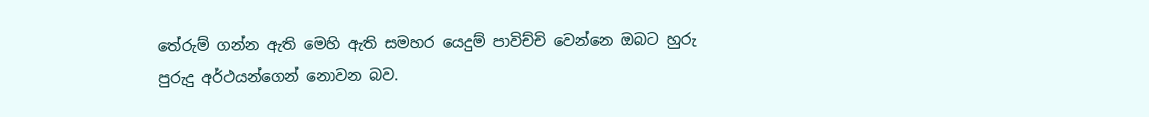තේරුම් ගන්න ඇති මෙහි ඇති සමහර යෙදුම් පාවිච්චි වෙන්නෙ ඔබට හුරු පුරුදු අර්ථයන්ගෙන් නොවන බව.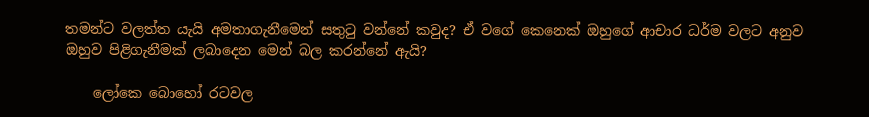තමන්ට වලත්ත යැයි අමතාගැනීමෙන් සතුටු වන්නේ කවුද? ඒ වගේ කෙනෙක් ඔහුගේ ආචාර ධර්ම වලට අනුව ඔහුව පිළිගැනීමක් ලබාදෙන මෙන් බල කරන්නේ ඇයි?

    ලෝකෙ බොහෝ රටවල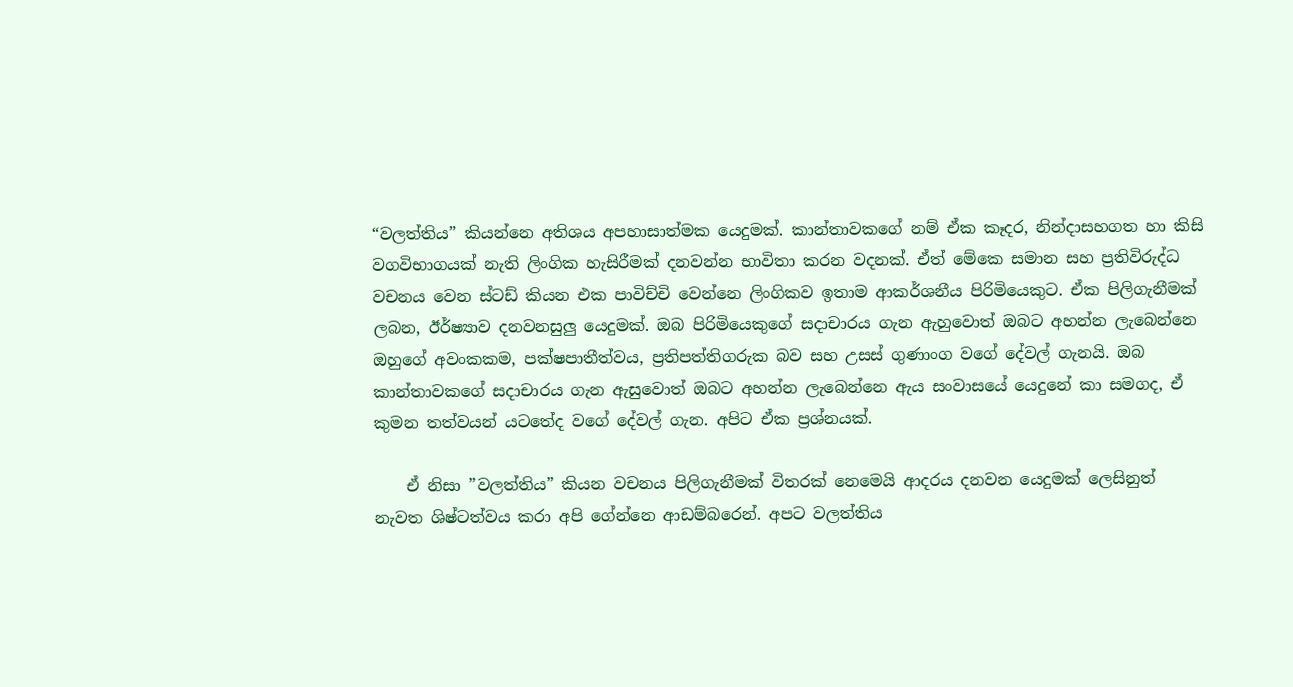“වලත්තිය” කියන්නෙ අතිශය අපහාසාත්මක යෙදුමක්. කාන්තාවකගේ නම් ඒක කෑදර, නින්දාසහගත හා කිසි වගවිභාගයක් නැති ලිංගික හැසිරීමක් දනවන්න භාවිතා කරන වදනක්. ඒත් මේකෙ සමාන සහ ප්‍රතිවිරුද්ධ වචනය වෙන ස්ටඩ් කියන එක පාවිච්චි වෙන්නෙ ලිංගිකව ඉතාම ආකර්ශනීය පිරිමියෙකුට. ඒක පිලිගැනීමක් ලබන, ඊර්ෂ්‍යාව දනවනසුලු යෙදුමක්. ඔබ පිරිමියෙකුගේ සදාචාරය ගැන ඇහුවොත් ඔබට අහන්න ලැබෙන්නෙ ඔහුගේ අවංකකම, පක්ෂපාතීත්වය, ප්‍රතිපත්තිගරුක බව සහ උසස් ගුණාංග වගේ දේවල් ගැනයි. ඔබ කාන්තාවකගේ සදාචාරය ගැන ඇසුවොත් ඔබට අහන්න ලැබෙන්නෙ ඇය සංවාසයේ යෙදුනේ කා සමගද, ඒ කුමන තත්වයන් යටතේද වගේ දේවල් ගැන. අපිට ඒක ප්‍රශ්නයක්.

    ඒ නිසා ”වලත්තිය” කියන වචනය පිලිගැනීමක් විතරක් නෙමෙයි ආදරය දනවන යෙදුමක් ලෙසිනුත් නැවත ශිෂ්ටත්වය කරා අපි ගේන්නෙ ආඩම්බරෙන්. අපට වලත්තිය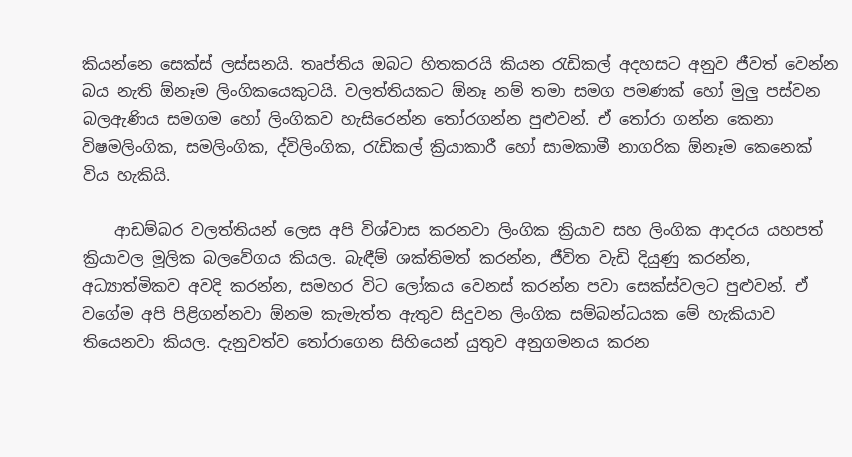කියන්නෙ සෙක්ස් ලස්සනයි. තෘප්තිය ඔබට හිතකරයි කියන රැඩිකල් අදහසට අනුව ජීවත් වෙන්න බය නැති ඕනෑම ලිංගිකයෙකුටයි. වලත්තියකට ඕනෑ නම් තමා සමග පමණක් හෝ මුලු පස්වන බලඇණිය සමගම හෝ ලිංගිකව හැසිරෙන්න තෝරගන්න පුළුවන්. ඒ තෝරා ගන්න කෙනා විෂමලිංගික, සමලිංගික, ද්විලිංගික, රැඩිකල් ක්‍රියාකාරී හෝ සාමකාමී නාගරික ඕනෑම කෙනෙක් විය හැකියි.

    ආඩම්බර වලත්තියන් ලෙස අපි විශ්වාස කරනවා ලිංගික ක්‍රියාව සහ ලිංගික ආදරය යහපත් ක්‍රියාවල මූලික බලවේගය කියල. බැඳීම් ශක්තිමත් කරන්න, ජීවිත වැඩි දියුණු කරන්න, අධ්‍යාත්මිකව අවදි කරන්න, සමහර විට ලෝකය වෙනස් කරන්න පවා සෙක්ස්වලට පුළුවන්. ඒ වගේම අපි පිළිගන්නවා ඕනම කැමැත්ත ඇතුව සිදුවන ලිංගික සම්බන්ධයක මේ හැකියාව තියෙනවා කියල. දැනුවත්ව තෝරාගෙන සිහියෙන් යුතුව අනුගමනය කරන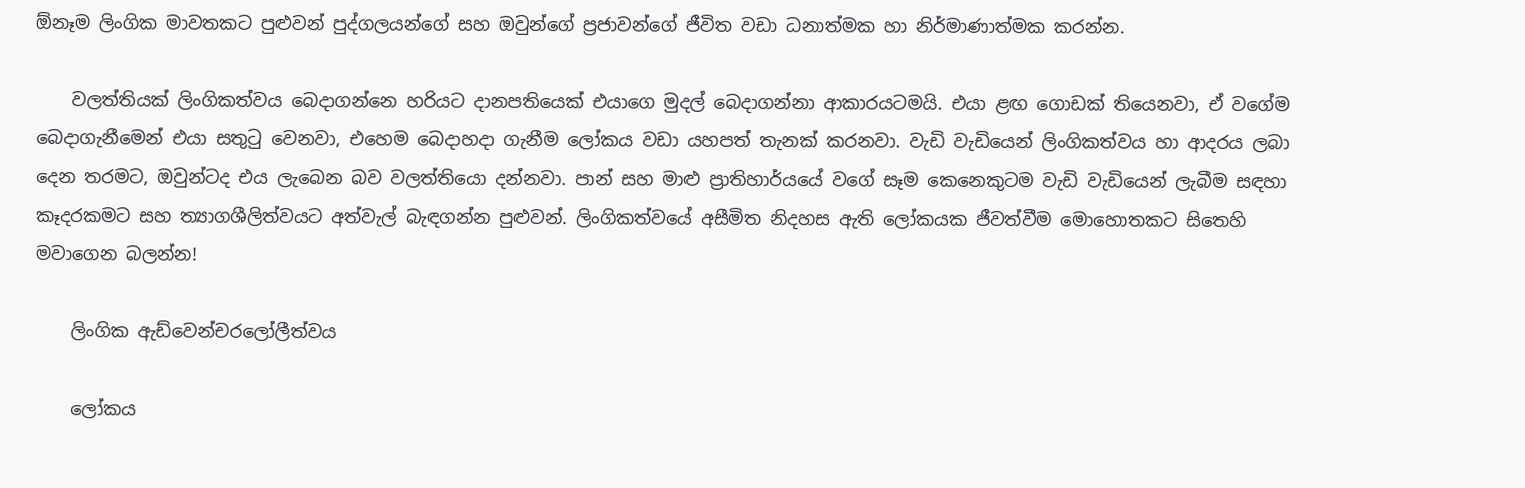ඕනෑම ලිංගික මාවතකට පුළුවන් පුද්ගලයන්ගේ සහ ඔවුන්ගේ ප්‍රජාවන්ගේ ජීවිත වඩා ධනාත්මක හා නිර්මාණාත්මක කරන්න.

    වලත්තියක් ලිංගිකත්වය බෙදාගන්නෙ හරියට දානපතියෙක් එයාගෙ මුදල් බෙදාගන්නා ආකාරයටමයි. එයා ළඟ ගොඩක් තියෙනවා, ඒ වගේම බෙදාගැනීමෙන් එයා සතුටු වෙනවා, එහෙම බෙදාහදා ගැනීම ලෝකය වඩා යහපත් තැනක් කරනවා. වැඩි වැඩියෙන් ලිංගිකත්වය හා ආදරය ලබා දෙන තරමට, ඔවුන්ටද එය ලැබෙන බව වලත්තියො දන්නවා. පාන් සහ මාළු ප්‍රාතිහාර්යයේ වගේ සෑම කෙනෙකුටම වැඩි වැඩියෙන් ලැබීම සඳහා කෑදරකමට සහ ත්‍යාගශීලිත්වයට අත්වැල් බැඳගන්න පුළුවන්. ලිංගිකත්වයේ අසීමිත නිදහස ඇති ලෝකයක ජීවත්වීම මොහොතකට සිතෙහි මවාගෙන බලන්න!

    ලිංගික ඇඩ්වෙන්චරලෝලීත්වය

    ලෝකය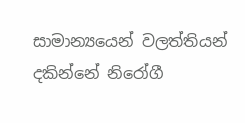සාමාන්‍යයෙන් වලත්තියන් දකින්නේ නිරෝගී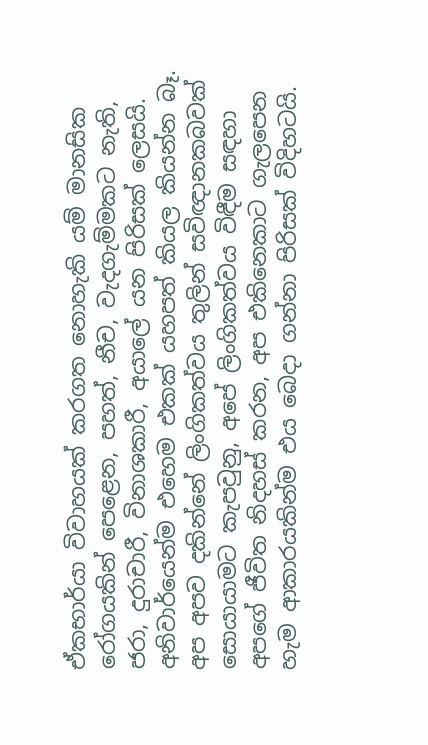ඒකභාර්යා විවාහයක් කරගත නොහැකි යම් මානසික රෝගයකින් පෙළෙන, පහත්, නීච, වැදගැම්මකට නැති, ජරා, දුරාචාරී, විනාශකාරී, අයාලේ යන පිරිසක් ලෙසයි. අනිවාර්යෙන්ම එහෙම එකක් යහපත් කියල කියන්න බෑ. අප අපව දකින්නේ ලිංගිකත්වය තුලින් සවිඥානකබවක් සොයායාමට කැපවුනු, අපේ ලිංගිකත්වය විඳීම සඳහා අපගේ ජීවිත නිදහස් කරන, අප එකිනෙකාට ගැලපෙන හැම ආකාරයකින්ම එය බෙදා ගන්නා පිරිසක් විදිහටයි.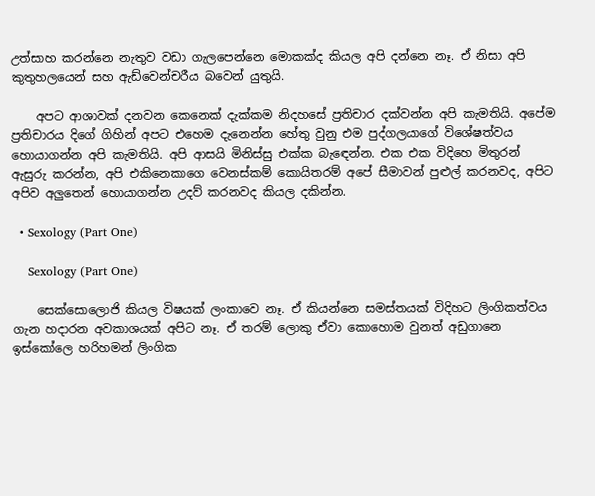උත්සාහ කරන්නෙ නැතුව වඩා ගැලපෙන්නෙ මොකක්ද කියල අපි දන්නෙ නෑ. ඒ නිසා අපි කුතුහලයෙන් සහ ඇඩ්වෙන්චරීය බවෙන් යුතුයි.

    අපට ආශාවක් දනවන කෙනෙක් දැක්කම නිදහසේ ප්‍රතිචාර දක්වන්න අපි කැමතියි. අපේම ප්‍රතිචාරය දිගේ ගිහින් අපට එහෙම දැනෙන්න හේතු වුනු එම පුද්ගලයාගේ විශේෂත්වය හොයාගන්න අපි කැමතියි. අපි ආසයි මිනිස්සු එක්ක බැඳෙන්න. එක එක විදිහෙ මිතුරන් ඇසුරු කරන්න, අපි එකිනෙකාගෙ වෙනස්කම් කොයිතරම් අපේ සීමාවන් පුළුල් කරනවද, අපිට අපිව අලුතෙන් හොයාගන්න උදව් කරනවද කියල දකින්න.

  • Sexology (Part One)

    Sexology (Part One)

    සෙක්සොලොජි කියල විෂයක් ලංකාවෙ නෑ. ඒ කියන්නෙ සමස්තයක් විදිහට ලිංගිකත්වය ගැන හදාරන අවකාශයක් අපිට නෑ. ඒ තරම් ලොකු ඒවා කොහොම වුනත් අඩුගානෙ ඉස්කෝලෙ හරිහමන් ලිංගික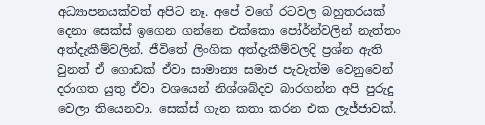අධ්‍යාපනයක්වත් අපිට නෑ. අපේ වගේ රටවල බහුතරයක් දෙනා සෙක්ස් ඉගෙන ගන්නෙ එක්කො පෝර්න්වලින් නැත්තං අත්දැකීම්වලින්. ජීවිතේ ලිංගික අත්දැකීම්වලදි ප්‍රශ්න ඇති වුනත් ඒ ගොඩක් ඒවා සාමාන්‍ය සමාජ පැවැත්ම වෙනුවෙන් දරාගත යුතු ඒවා වශයෙන් නිශ්ශබ්දව බාරගන්න අපි පුරුදු වෙලා තියෙනවා. සෙක්ස් ගැන කතා කරන එක ලැජ්ජාවක්.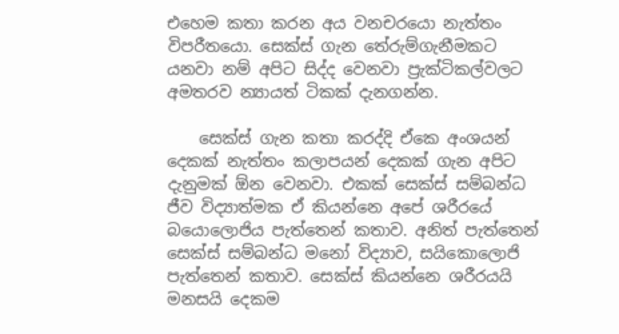එහෙම කතා කරන අය වනචරයො නැත්තං විපරීතයො. සෙක්ස් ගැන තේරුම්ගැනීමකට යනවා නම් අපිට සිද්ද වෙනවා ප්‍රැක්ටිකල්වලට අමතරව න්‍යායත් ටිකක් දැනගන්න.

    සෙක්ස් ගැන කතා කරද්දි ඒකෙ අංශයන් දෙකක් නැත්තං කලාපයන් දෙකක් ගැන අපිට දැනුමක් ඕන වෙනවා. එකක් සෙක්ස් සම්බන්ධ ජීව විද්‍යාත්මක ඒ කියන්නෙ අපේ ශරීරයේ බයොලොජිය පැත්තෙන් කතාව. අනිත් පැත්තෙන් සෙක්ස් සම්බන්ධ මනෝ විද්‍යාව, සයිකොලොජි පැත්තෙන් කතාව. සෙක්ස් කියන්නෙ ශරීරයයි මනසයි දෙකම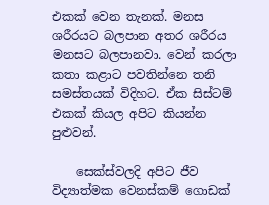එකක් වෙන තැනක්. මනස ශරීරයට බලපාන අතර ශරීරය මනසට බලපානවා. වෙන් කරලා කතා කළාට පවතින්නෙ තනි සමස්තයක් විදිහට. ඒක සිස්ටම් එකක් කියල අපිට කියන්න පුළුවන්.

    සෙක්ස්වලදි අපිට ජීව විද්‍යාත්මක වෙනස්කම් ගොඩක්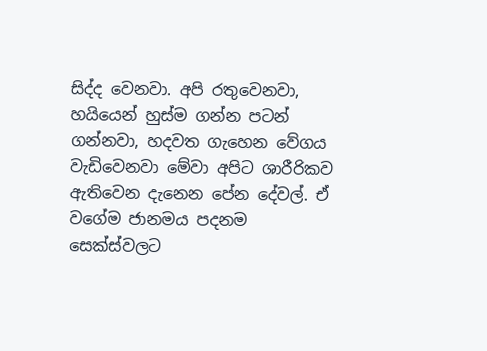සිද්ද වෙනවා. අපි රතුවෙනවා, හයියෙන් හුස්ම ගන්න පටන් ගන්නවා, හදවත ගැහෙන වේගය වැඩිවෙනවා මේවා අපිට ශාරීරිකව ඇතිවෙන දැනෙන පේන දේවල්. ඒ වගේම ජානමය පදනම සෙක්ස්වලට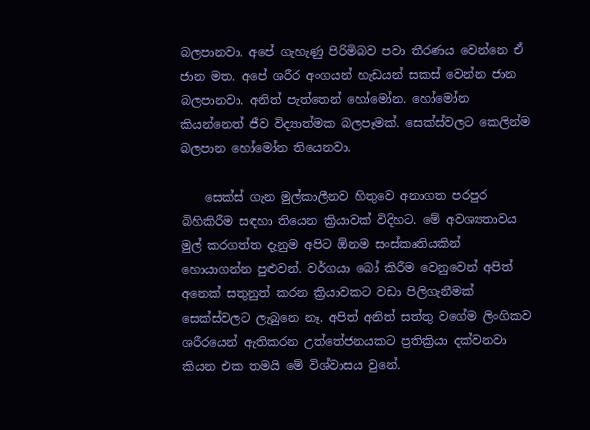බලපානවා. අපේ ගැහැණු පිරිමිබව පවා තීරණය වෙන්නෙ ඒ ජාන මත. අපේ ශරීර අංගයන් හැඩයන් සකස් වෙන්න ජාන බලපානවා. අනිත් පැත්තෙන් හෝමෝන. හෝමෝන කියන්නෙත් ජීව විද්‍යාත්මක බලපෑමක්. සෙක්ස්වලට කෙලින්ම බලපාන හෝමෝන තියෙනවා.

    සෙක්ස් ගැන මුල්කාලීනව හිතුවෙ අනාගත පරපුර බිහිකිරීම සඳහා තියෙන ක්‍රියාවක් විදිහට. මේ අවශ්‍යතාවය මුල් කරගත්ත දැනුම අපිට ඕනම සංස්කෘතියකින් හොයාගන්න පුළුවන්. වර්ගයා බෝ කිරීම වෙනුවෙන් අපිත් අනෙක් සතුනුත් කරන ක්‍රියාවකට වඩා පිලිගැනීමක් සෙක්ස්වලට ලැබුනෙ නෑ. අපිත් අනිත් සත්තු වගේම ලිංගිකව ශරීරයෙන් ඇතිකරන උත්තේජනයකට ප්‍රතික්‍රියා දක්වනවා කියන එක තමයි මේ විශ්වාසය වුනේ.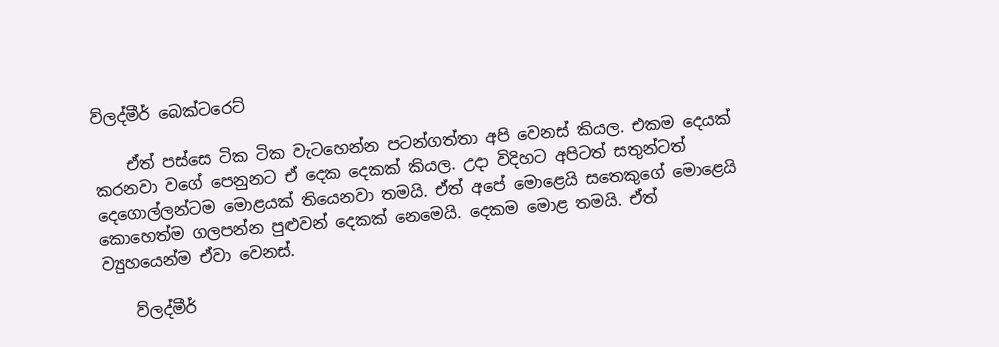ව්ලද්මීර් බෙක්ටරෙට්

    ඒත් පස්සෙ ටික ටික වැටහෙන්න පටන්ගත්තා අපි වෙනස් කියල. එකම දෙයක් කරනවා වගේ පෙනුනට ඒ දෙක දෙකක් කියල. උදා විදිහට අපිටත් සතුන්ටත් දෙගොල්ලන්ටම මොළයක් තියෙනවා තමයි. ඒත් අපේ මොළෙයි සතෙකුගේ මොළෙයි කොහෙත්ම ගලපන්න පුළුවන් දෙකක් නෙමෙයි. දෙකම මොළ තමයි. ඒත් ව්‍යුහයෙන්ම ඒවා වෙනස්.

    ව්ලද්මීර්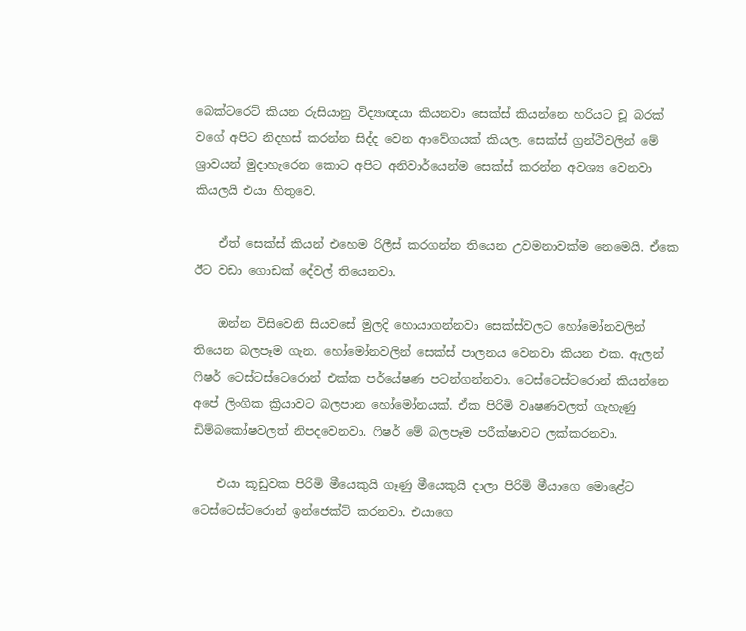බෙක්ටරෙට් කියන රුසියානු විද්‍යාඥයා කියනවා සෙක්ස් කියන්නෙ හරියට චූ බරක් වගේ අපිට නිදහස් කරන්න සිද්ද වෙන ආවේගයක් කියල. සෙක්ස් ග්‍රන්ථිවලින් මේ ශ්‍රාවයන් මුදාහැරෙන කොට අපිට අනිවාර්යෙන්ම සෙක්ස් කරන්න අවශ්‍ය වෙනවා කියලයි එයා හිතුවෙ.

    ඒත් සෙක්ස් කියන් එහෙම රිලීස් කරගන්න තියෙන උවමනාවක්ම නෙමෙයි. ඒකෙ ඊට වඩා ගොඩක් දේවල් තියෙනවා.

    ඔන්න විසිවෙනි සියවසේ මුලදි හොයාගන්නවා සෙක්ස්වලට හෝමෝනවලින් තියෙන බලපෑම ගැන. හෝමෝනවලින් සෙක්ස් පාලනය වෙනවා කියන එක. ඇලන් ෆිෂර් ටෙස්ටස්ටෙරොන් එක්ක පර්යේෂණ පටන්ගන්නවා. ටෙස්ටෙස්ටරොන් කියන්නෙ අපේ ලිංගික ක්‍රියාවට බලපාන හෝමෝනයක්. ඒක පිරිමි වෘෂණවලත් ගැහැණු ඩිම්බකෝෂවලත් නිපදවෙනවා. ෆිෂර් මේ බලපෑම පරීක්ෂාවට ලක්කරනවා.

    එයා කූඩුවක පිරිමි මීයෙකුයි ගෑණු මීයෙකුයි දාලා පිරිමි මීයාගෙ මොළේට ටෙස්ටෙස්ටරොන් ඉන්ජෙක්ට් කරනවා. එයාගෙ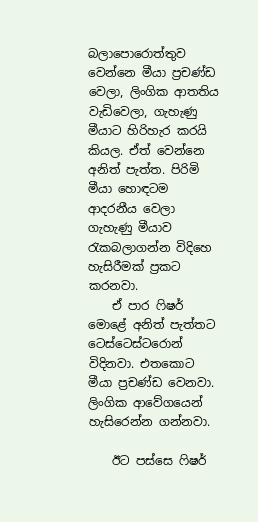බලාපොරොත්තුව වෙන්නෙ මීයා ප්‍රචණ්ඩ වෙලා, ලිංගික ආතතිය වැඩිවෙලා, ගැහැණු මීයාට හිරිහැර කරයි කියල. ඒත් වෙන්නෙ අනිත් පැත්ත. පිරිමි මීයා හොඳටම ආදරනීය වෙලා ගැහැණු මීයාව රැකබලාගන්න විදිහෙ හැසිරීමක් ප්‍රකට කරනවා.
    ඒ පාර ෆිෂර් මොළේ අනිත් පැත්තට ටෙස්ටෙස්ටරොන් විදිනවා. එතකොට මීයා ප්‍රචණ්ඩ වෙනවා. ලිංගික ආවේගයෙන් හැසිරෙන්න ගන්නවා.

    ඊට පස්සෙ ෆිෂර්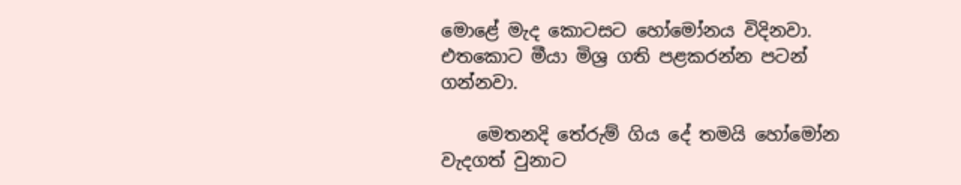මොළේ මැද කොටසට හෝමෝනය විදිනවා. එතකොට මීයා මිශ්‍ර ගති පළකරන්න පටන් ගන්නවා.

    මෙතනදි තේරුම් ගිය දේ තමයි හෝමෝන වැදගත් වුනාට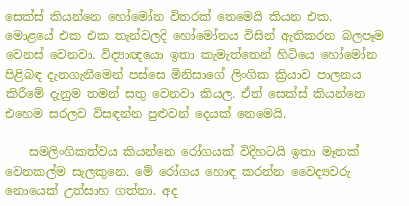සෙක්ස් කියන්නෙ හෝමෝන විතරක් නෙමෙයි කියන එක. මොළයේ එක එක තැන්වලදි හෝමෝනය විසින් ඇතිකරන බලපෑම වෙනස් වෙනවා. විද්‍යාඥයො ඉතා කැමැත්තෙන් හිටියෙ හෝමෝන පිළිබඳ දැනගැනීමෙන් පස්සෙ මිනිසාගේ ලිංගික ක්‍රියාව පාලනය කිරීමේ දැනුම තමන් සතු වෙනවා කියල. ඒත් සෙක්ස් කියන්නෙ එහෙම සරලව විසඳන්න පුළුවන් දෙයක් නෙමෙයි.

    සමලිංගිකත්වය කියන්නෙ රෝගයක් විදිහටයි ඉතා මෑතක් වෙනකල්ම සැලකුනෙ. මේ රෝගය හොඳ කරන්න වෛද්‍යවරු නොයෙක් උත්සාහ ගත්තා. අද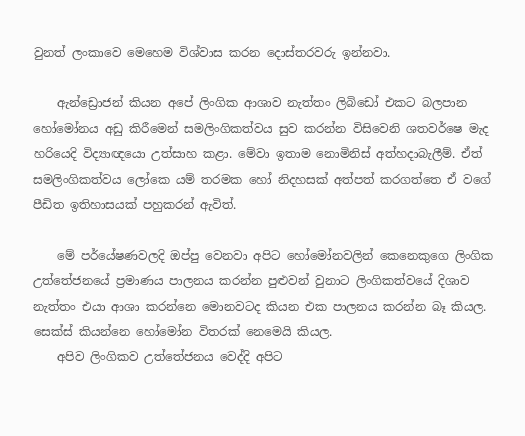වුනත් ලංකාවෙ මෙහෙම විශ්වාස කරන දොස්තරවරු ඉන්නවා.

    ඇන්ඩ්‍රොජන් කියන අපේ ලිංගික ආශාව නැත්තං ලිබිඩෝ එකට බලපාන හෝමෝනය අඩු කිරීමෙන් සමලිංගිකත්වය සුව කරන්න විසිවෙනි ශතවර්ෂෙ මැද හරියෙදි විද්‍යාඥයො උත්සාහ කළා. මේවා ඉතාම නොමිනිස් අත්හදාබැලීම්. ඒත් සමලිංගිකත්වය ලෝකෙ යම් තරමක හෝ නිදහසක් අත්පත් කරගත්තෙ ඒ වගේ පීඩිත ඉතිහාසයක් පහුකරන් ඇවිත්.

    මේ පර්යේෂණවලදි ඔප්පු වෙනවා අපිට හෝමෝනවලින් කෙනෙකුගෙ ලිංගික උත්තේජනයේ ප්‍රමාණය පාලනය කරන්න පුළුවන් වුනාට ලිංගිකත්වයේ දිශාව නැත්තං එයා ආශා කරන්නෙ මොනවටද කියන එක පාලනය කරන්න බෑ කියල. සෙක්ස් කියන්නෙ හෝමෝන විතරක් නෙමෙයි කියල.
    අපිව ලිංගිකව උත්තේජනය වෙද්දි අපිට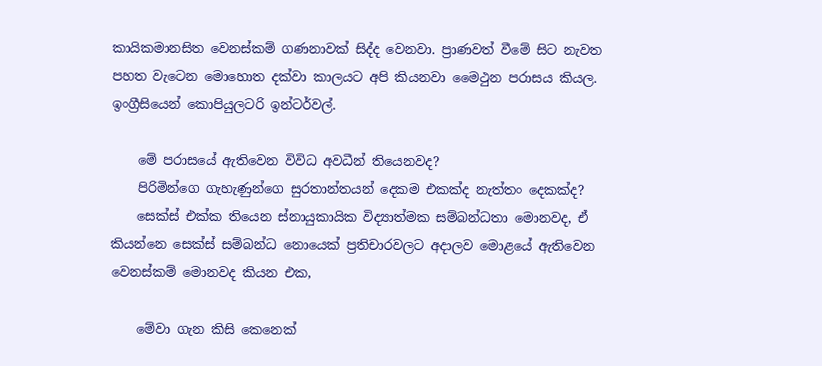කායිකමානසිත වෙනස්කම් ගණනාවක් සිද්ද වෙනවා. ප්‍රාණවත් වීමේ සිට නැවත පහත වැටෙන මොහොත දක්වා කාලයට අපි කියනවා මෛථුන පරාසය කියල. ඉංග්‍රීසියෙන් කොපියුලටරි ඉන්ටර්වල්.

    මේ පරාසයේ ඇතිවෙන විවිධ අවධීන් තියෙනවද?
    පිරිමින්ගෙ ගැහැණුන්ගෙ සුරතාන්තයන් දෙකම එකක්ද නැත්තං දෙකක්ද?
    සෙක්ස් එක්ක තියෙන ස්නායුකායික විද්‍යාත්මක සම්බන්ධතා මොනවද, ඒ කියන්නෙ සෙක්ස් සම්බන්ධ නොයෙක් ප්‍රතිචාරවලට අදාලව මොළයේ ඇතිවෙන වෙනස්කම් මොනවද කියන එක,

    මේවා ගැන කිසි කෙනෙක්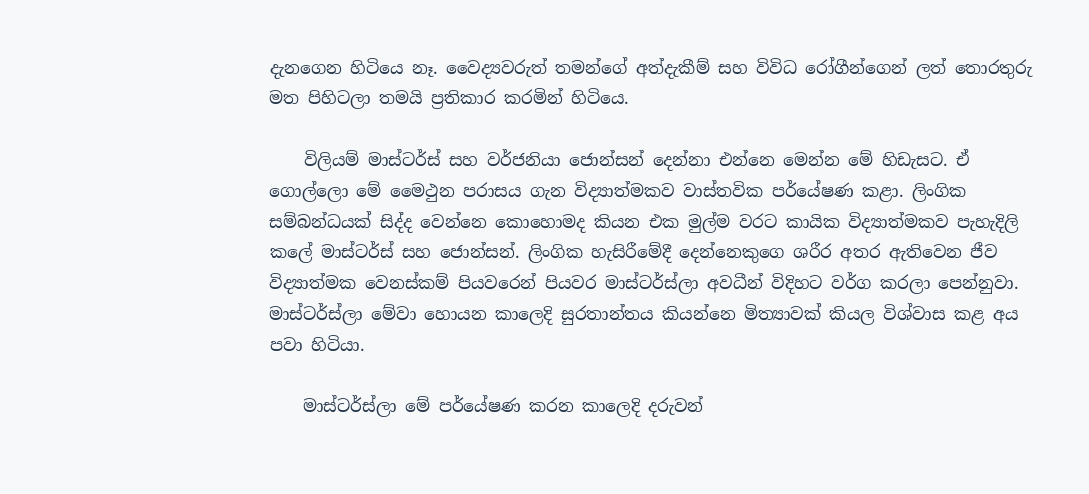දැනගෙන හිටියෙ නෑ. වෛද්‍යවරුත් තමන්ගේ අත්දැකීම් සහ විවිධ රෝගීන්ගෙන් ලත් තොරතුරු මත පිහිටලා තමයි ප්‍රතිකාර කරමින් හිටියෙ.

    විලියම් මාස්ටර්ස් සහ වර්ජනියා ජොන්සන් දෙන්නා එන්නෙ මෙන්න මේ හිඩැසට. ඒ ගොල්ලො මේ මෛථුන පරාසය ගැන විද්‍යාත්මකව වාස්තවික පර්යේෂණ කළා. ලිංගික සම්බන්ධයක් සිද්ද වෙන්නෙ කොහොමද කියන එක මුල්ම වරට කායික විද්‍යාත්මකව පැහැදිලි කලේ මාස්ටර්ස් සහ ජොන්සන්. ලිංගික හැසිරීමේදී දෙන්නෙකුගෙ ශරීර අතර ඇතිවෙන ජීව විද්‍යාත්මක වෙනස්කම් පියවරෙන් පියවර මාස්ටර්ස්ලා අවධීන් විදිහට වර්ග කරලා පෙන්නුවා. මාස්ටර්ස්ලා මේවා හොයන කාලෙදි සුරතාන්තය කියන්නෙ මිත්‍යාවක් කියල විශ්වාස කළ අය පවා හිටියා.

    මාස්ටර්ස්ලා මේ පර්යේෂණ කරන කාලෙදි දරුවන්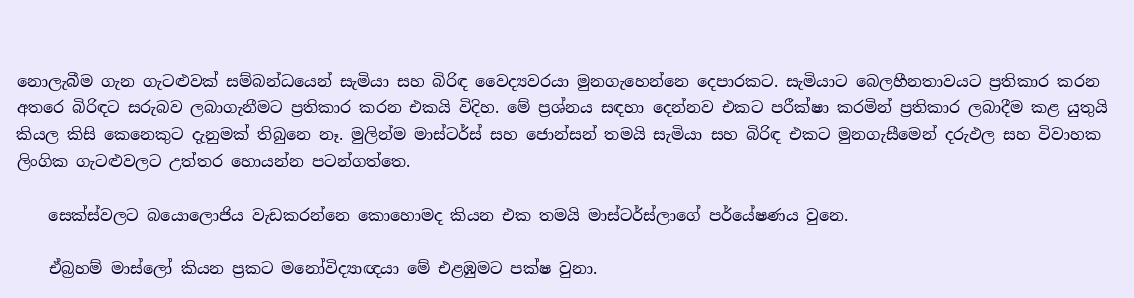නොලැබීම ගැන ගැටළුවක් සම්බන්ධයෙන් සැමියා සහ බිරිඳ වෛද්‍යවරයා මුනගැහෙන්නෙ දෙපාරකට. සැමියාට බෙලහීනතාවයට ප්‍රතිකාර කරන අතරෙ බිරිඳට සරුබව ලබාගැනීමට ප්‍රතිකාර කරන එකයි විදිහ. මේ ප්‍රශ්නය සඳහා දෙන්නව එකට පරීක්ෂා කරමින් ප්‍රතිකාර ලබාදීම කළ යුතුයි කියල කිසි කෙනෙකුට දැනුමක් තිබුනෙ නෑ. මුලින්ම මාස්ටර්ස් සහ ජොන්සන් තමයි සැමියා සහ බිරිඳ එකට මුනගැසීමෙන් දරුඵල සහ විවාහක ලිංගික ගැටළුවලට උත්තර හොයන්න පටන්ගත්තෙ.

    සෙක්ස්වලට බයොලොජිය වැඩකරන්නෙ කොහොමද කියන එක තමයි මාස්ටර්ස්ලාගේ පර්යේෂණය වුනෙ.

    ඒබ්‍රහම් මාස්ලෝ කියන ප්‍රකට මනෝවිද්‍යාඥයා මේ එළඹුමට පක්ෂ වුනා.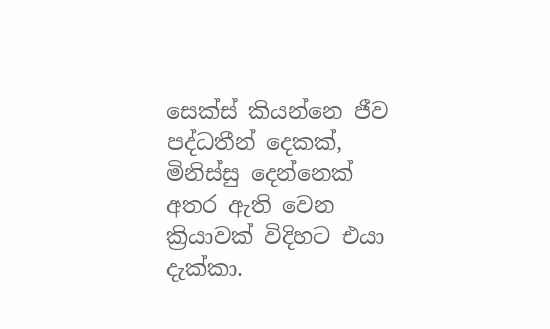සෙක්ස් කියන්නෙ ජීව පද්ධතීන් දෙකක්, මිනිස්සු දෙන්නෙක් අතර ඇති වෙන ක්‍රියාවක් විදිහට එයා දැක්කා.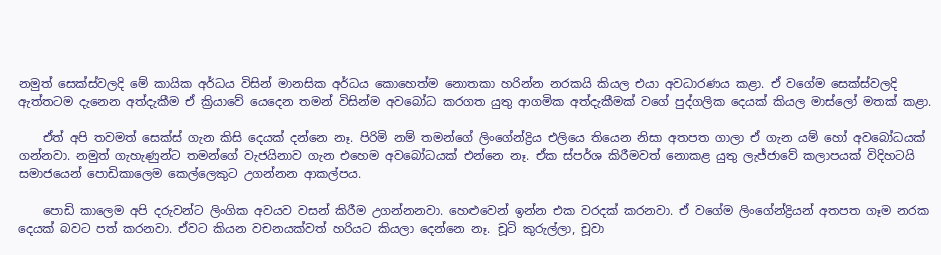නමුත් සෙක්ස්වලදි මේ කායික අර්ධය විසින් මානසික අර්ධය කොහෙත්ම නොතකා හරින්න නරකයි කියල එයා අවධාරණය කළා. ඒ වගේම සෙක්ස්වලදි ඇත්තටම දැනෙන අත්දැකීම ඒ ක්‍රියාවේ යෙදෙන තමන් විසින්ම අවබෝධ කරගත යුතු ආගමික අත්දැකීමක් වගේ පුද්ගලික දෙයක් කියල මාස්ලෝ මතක් කළා.

    ඒත් අපි තවමත් සෙක්ස් ගැන කිසි දෙයක් දන්නෙ නෑ. පිරිමි නම් තමන්ගේ ලිංගේන්ද්‍රිය එලියෙ තියෙන නිසා අතපත ගාලා ඒ ගැන යම් හෝ අවබෝධයක් ගන්නවා. නමුත් ගැහැණුන්ට තමන්ගේ වැජයිනාව ගැන එහෙම අවබෝධයක් එන්නෙ නෑ. ඒක ස්පර්ශ කිරීමවත් නොකළ යුතු ලැජ්ජාවේ කලාපයක් විදිහටයි සමාජයෙන් පොඩිකාලෙම කෙල්ලෙකුට උගන්නන ආකල්පය.

    පොඩි කාලෙම අපි දරුවන්ට ලිංගික අවයව වසන් කිරීම උගන්නනවා. හෙළුවෙන් ඉන්න එක වරදක් කරනවා. ඒ වගේම ලිංගේන්ද්‍රියන් අතපත ගෑම නරක දෙයක් බවට පත් කරනවා. ඒවට කියන වචනයක්වත් හරියට කියලා දෙන්නෙ නෑ. චූටි කුරුල්ලා, චූවා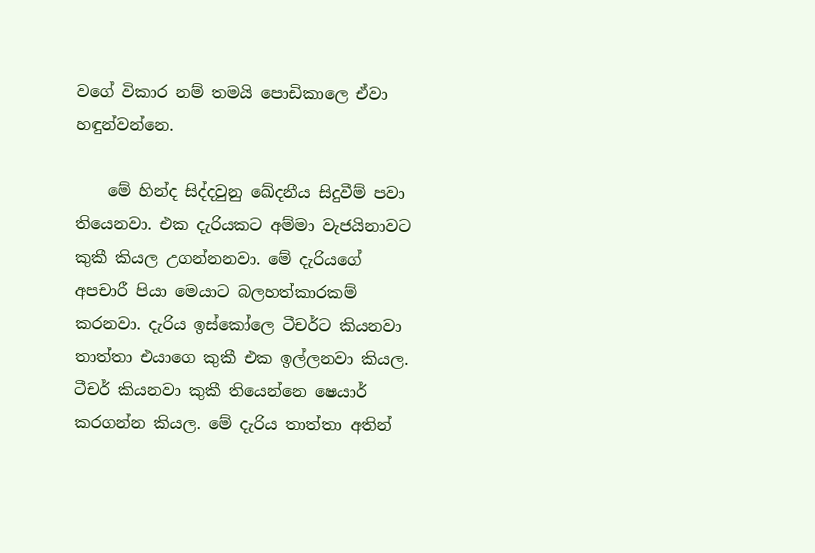වගේ විකාර නම් තමයි පොඩිකාලෙ ඒවා හඳුන්වන්නෙ.

    මේ හින්ද සිද්දවුනු ඛේදනීය සිදුවීම් පවා තියෙනවා. එක දැරියකට අම්මා වැජයිනාවට කුකී කියල උගන්නනවා. මේ දැරියගේ අපචාරී පියා මෙයාට බලහත්කාරකම් කරනවා. දැරිය ඉස්කෝලෙ ටීචර්ට කියනවා තාත්තා එයාගෙ කුකී එක ඉල්ලනවා කියල. ටීචර් කියනවා කුකී තියෙන්නෙ ෂෙයාර් කරගන්න කියල. මේ දැරිය තාත්තා අතින්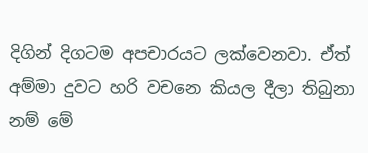දිගින් දිගටම අපචාරයට ලක්වෙනවා. ඒත් අම්මා දුවට හරි වචනෙ කියල දීලා තිබුනා නම් මේ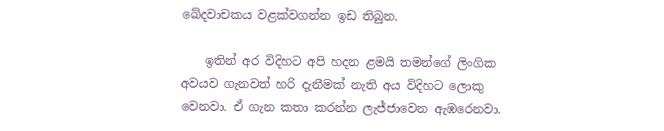ඛේදවාචකය වළක්වගන්න ඉඩ තිබුන.

    ඉතින් අර විදිහට අපි හදන ළමයි තමන්ගේ ලිංගික අවයව ගැනවත් හරි දැනීමක් නැති අය විදිහට ලොකු වෙනවා. ඒ ගැන කතා කරන්න ලැජ්ජාවෙන ඇඹරෙනවා.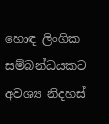හොඳ ලිංගික සම්බන්ධයකට අවශ්‍ය නිදහස්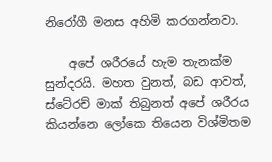නිරෝගී මනස අහිමි කරගන්නවා.

    අපේ ශරීරයේ හැම තැනක්ම සුන්දරයි. මහත වුනත්, බඩ ආවත්, ස්ටේ‍රච් මාක් තිබුනත් අපේ ශරීරය කියන්නෙ ලෝකෙ තියෙන විශ්මිතම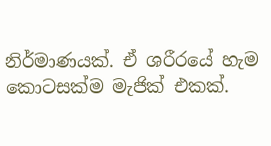නිර්මාණයක්. ඒ ශරීරයේ හැම කොටසක්ම මැජික් එකක්.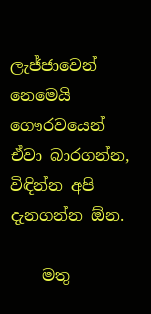ලැජ්ජාවෙන් නෙමෙයි ගෞරවයෙන් ඒවා බාරගන්න, විඳින්න අපි දැනගන්න ඕන.

    මතු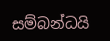සම්බන්ධයි